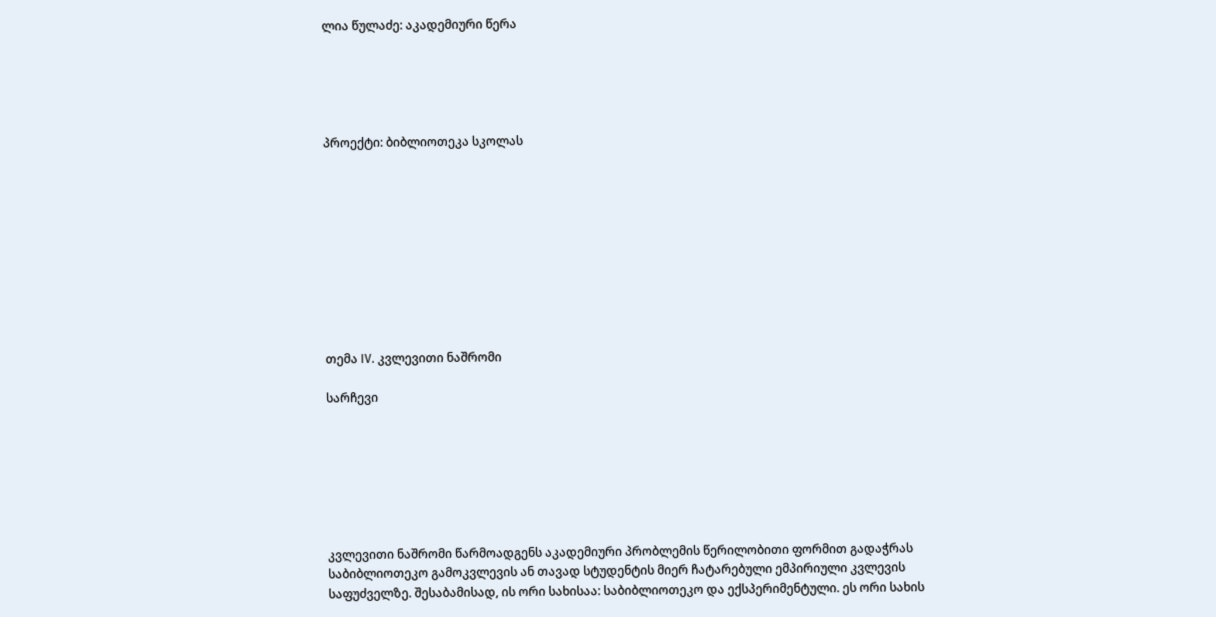ლია წულაძე: აკადემიური წერა





პროექტი: ბიბლიოთეკა სკოლას










თემა IV. კვლევითი ნაშრომი

სარჩევი







კვლევითი ნაშრომი წარმოადგენს აკადემიური პრობლემის წერილობითი ფორმით გადაჭრას საბიბლიოთეკო გამოკვლევის ან თავად სტუდენტის მიერ ჩატარებული ემპირიული კვლევის საფუძველზე. შესაბამისად, ის ორი სახისაა: საბიბლიოთეკო და ექსპერიმენტული. ეს ორი სახის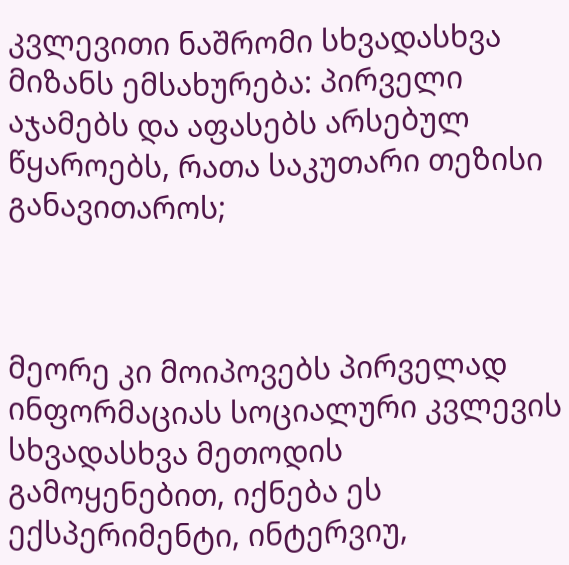კვლევითი ნაშრომი სხვადასხვა მიზანს ემსახურება: პირველი აჯამებს და აფასებს არსებულ წყაროებს, რათა საკუთარი თეზისი განავითაროს;



მეორე კი მოიპოვებს პირველად ინფორმაციას სოციალური კვლევის სხვადასხვა მეთოდის გამოყენებით, იქნება ეს ექსპერიმენტი, ინტერვიუ,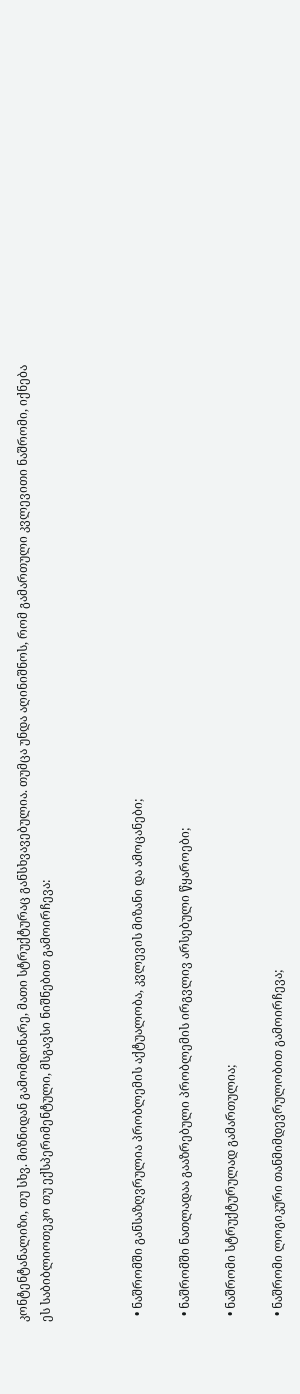კონტენტანალიზი, თუ სხვ. მიზნიდან გამომდინარე, მათი სტრუქტურაც განსხვავებულია. თუმცა უნდა აღინიშნოს, რომ გამართული კვლევითი ნაშრომი, იქნება ეს საბიბლიოთეკო თუ ექსპერიმენტული, მსგავსი ნიშნებით გამოირჩევა:



  • ნაშრომში განსაზღვრულია პრობლემის აქტუალობა, კვლევის მიზანი და ამოცანები;

  • ნაშრომში ნათლადაა გააზრებული პრობლემის ირგვლივ არსებული წყაროები;

  • ნაშრომი სტრუქტურულად გამართულია;

  • ნაშრომი ლოგიკური თანმიმდევრულობით გამოირჩევა;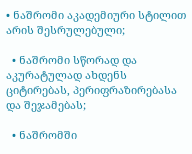• ნაშრომი აკადემიური სტილით არის შესრულებული;

  • ნაშრომი სწორად და აკურატულად ახდენს ციტირებას, პერიფრაზირებასა და შეჯამებას;

  • ნაშრომში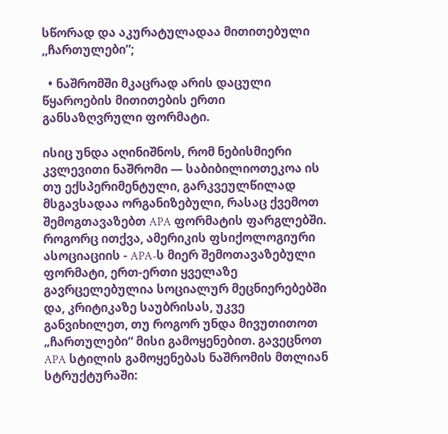სწორად და აკურატულადაა მითითებული ,,ჩართულები”;

  • ნაშრომში მკაცრად არის დაცული წყაროების მითითების ერთი განსაზღვრული ფორმატი.

ისიც უნდა აღინიშნოს, რომ ნებისმიერი კვლევითი ნაშრომი — საბიბილიოთეკოა ის თუ ექსპერიმენტული, გარკვეულწილად მსგავსადაა ორგანიზებული, რასაც ქვემოთ შემოგთავაზებთ APA ფორმატის ფარგლებში. როგორც ითქვა, ამერიკის ფსიქოლოგიური ასოციაციის - APA-ს მიერ შემოთავაზებული ფორმატი, ერთ-ერთი ყველაზე გავრცელებულია სოციალურ მეცნიერებებში და, კრიტიკაზე საუბრისას, უკვე განვიხილეთ, თუ როგორ უნდა მივუთითოთ „ჩართულები“ მისი გამოყენებით. გავეცნოთ APA სტილის გამოყენებას ნაშრომის მთლიან სტრუქტურაში: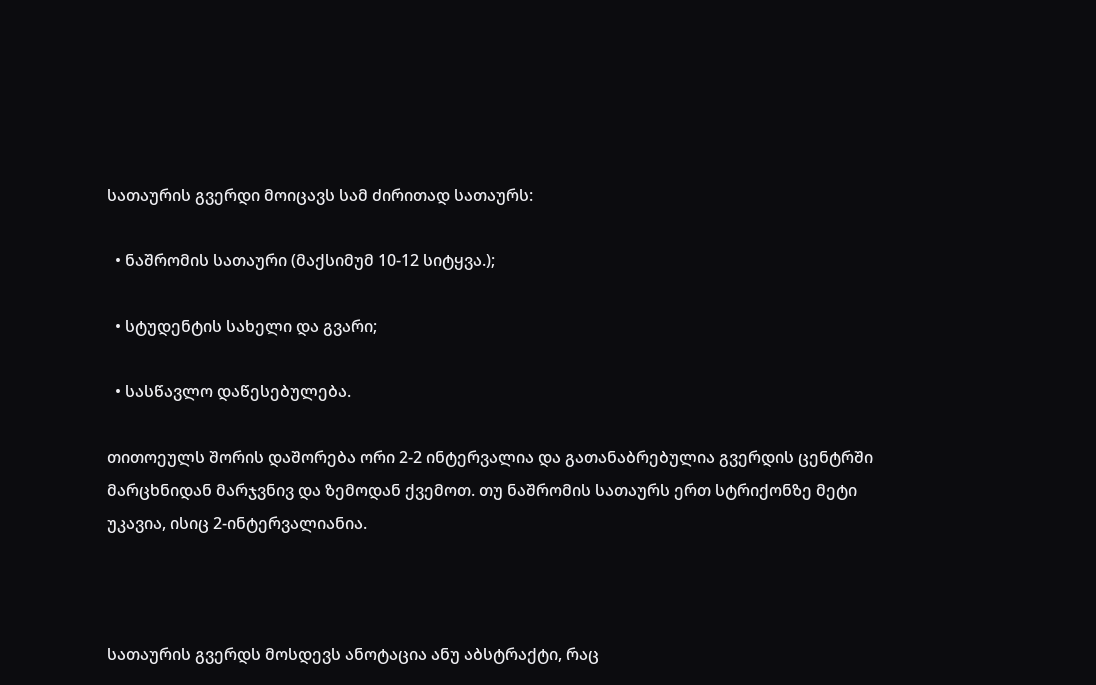სათაურის გვერდი მოიცავს სამ ძირითად სათაურს:

  • ნაშრომის სათაური (მაქსიმუმ 10-12 სიტყვა.);

  • სტუდენტის სახელი და გვარი;

  • სასწავლო დაწესებულება.

თითოეულს შორის დაშორება ორი 2-2 ინტერვალია და გათანაბრებულია გვერდის ცენტრში მარცხნიდან მარჯვნივ და ზემოდან ქვემოთ. თუ ნაშრომის სათაურს ერთ სტრიქონზე მეტი უკავია, ისიც 2-ინტერვალიანია.



სათაურის გვერდს მოსდევს ანოტაცია ანუ აბსტრაქტი, რაც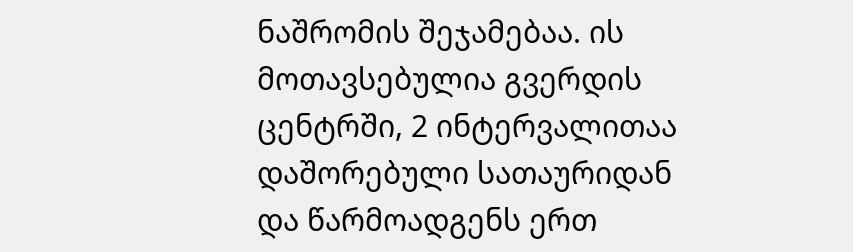ნაშრომის შეჯამებაა. ის მოთავსებულია გვერდის ცენტრში, 2 ინტერვალითაა დაშორებული სათაურიდან და წარმოადგენს ერთ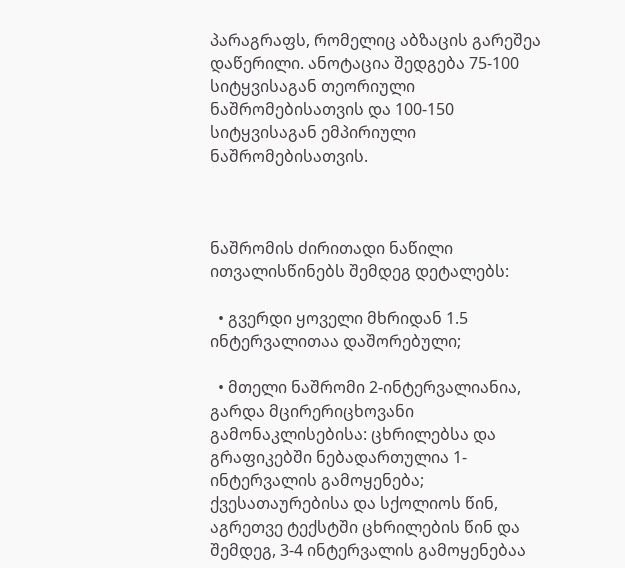პარაგრაფს, რომელიც აბზაცის გარეშეა დაწერილი. ანოტაცია შედგება 75-100 სიტყვისაგან თეორიული ნაშრომებისათვის და 100-150 სიტყვისაგან ემპირიული ნაშრომებისათვის.



ნაშრომის ძირითადი ნაწილი ითვალისწინებს შემდეგ დეტალებს:

  • გვერდი ყოველი მხრიდან 1.5 ინტერვალითაა დაშორებული;

  • მთელი ნაშრომი 2-ინტერვალიანია, გარდა მცირერიცხოვანი გამონაკლისებისა: ცხრილებსა და გრაფიკებში ნებადართულია 1-ინტერვალის გამოყენება; ქვესათაურებისა და სქოლიოს წინ, აგრეთვე ტექსტში ცხრილების წინ და შემდეგ, 3-4 ინტერვალის გამოყენებაა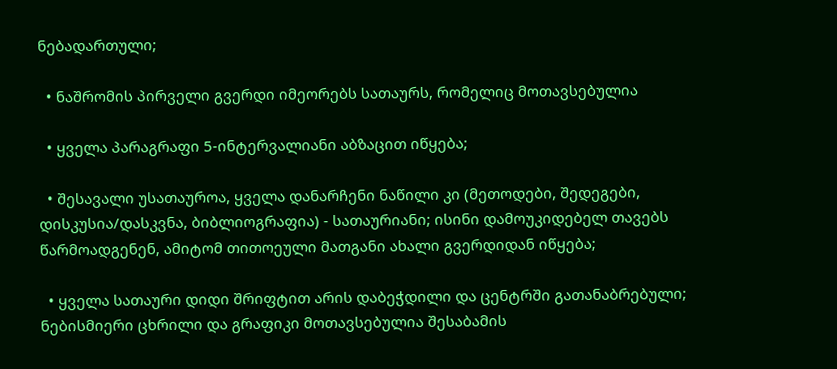ნებადართული;

  • ნაშრომის პირველი გვერდი იმეორებს სათაურს, რომელიც მოთავსებულია

  • ყველა პარაგრაფი 5-ინტერვალიანი აბზაცით იწყება;

  • შესავალი უსათაუროა, ყველა დანარჩენი ნაწილი კი (მეთოდები, შედეგები, დისკუსია/დასკვნა, ბიბლიოგრაფია) - სათაურიანი; ისინი დამოუკიდებელ თავებს წარმოადგენენ, ამიტომ თითოეული მათგანი ახალი გვერდიდან იწყება;

  • ყველა სათაური დიდი შრიფტით არის დაბეჭდილი და ცენტრში გათანაბრებული; ნებისმიერი ცხრილი და გრაფიკი მოთავსებულია შესაბამის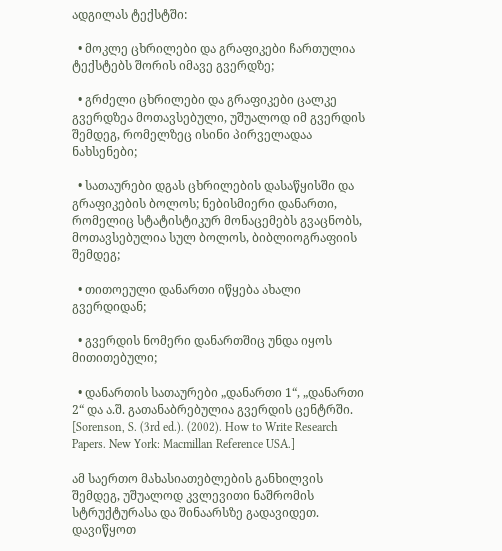ადგილას ტექსტში:

  • მოკლე ცხრილები და გრაფიკები ჩართულია ტექსტებს შორის იმავე გვერდზე;

  • გრძელი ცხრილები და გრაფიკები ცალკე გვერდზეა მოთავსებული, უშუალოდ იმ გვერდის შემდეგ, რომელზეც ისინი პირველადაა ნახსენები;

  • სათაურები დგას ცხრილების დასაწყისში და გრაფიკების ბოლოს; ნებისმიერი დანართი, რომელიც სტატისტიკურ მონაცემებს გვაცნობს, მოთავსებულია სულ ბოლოს, ბიბლიოგრაფიის შემდეგ;

  • თითოეული დანართი იწყება ახალი გვერდიდან;

  • გვერდის ნომერი დანართშიც უნდა იყოს მითითებული;

  • დანართის სათაურები „დანართი 1“, „დანართი 2“ და ა.შ. გათანაბრებულია გვერდის ცენტრში. [Sorenson, S. (3rd ed.). (2002). How to Write Research Papers. New York: Macmillan Reference USA.]

ამ საერთო მახასიათებლების განხილვის შემდეგ, უშუალოდ კვლევითი ნაშრომის სტრუქტურასა და შინაარსზე გადავიდეთ. დავიწყოთ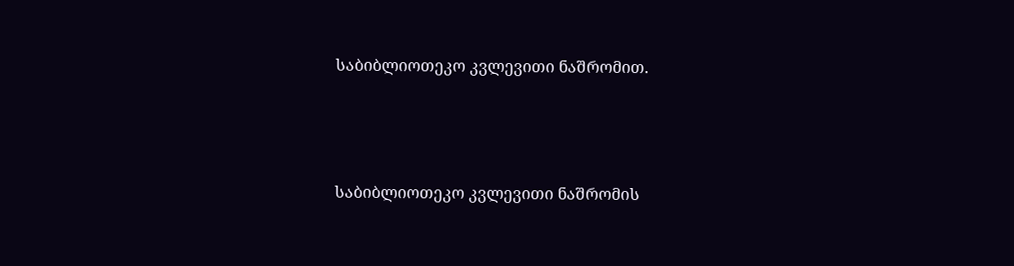საბიბლიოთეკო კვლევითი ნაშრომით.



საბიბლიოთეკო კვლევითი ნაშრომის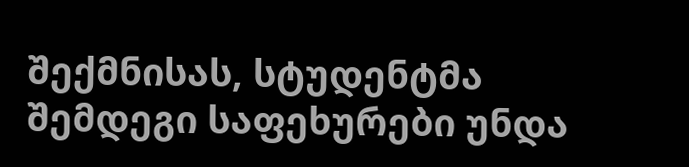შექმნისას, სტუდენტმა შემდეგი საფეხურები უნდა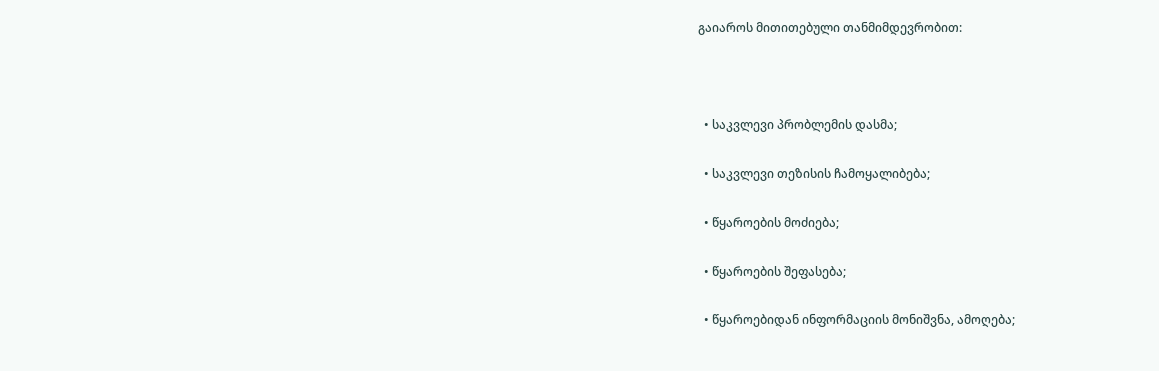გაიაროს მითითებული თანმიმდევრობით:



  • საკვლევი პრობლემის დასმა;

  • საკვლევი თეზისის ჩამოყალიბება;

  • წყაროების მოძიება;

  • წყაროების შეფასება;

  • წყაროებიდან ინფორმაციის მონიშვნა, ამოღება;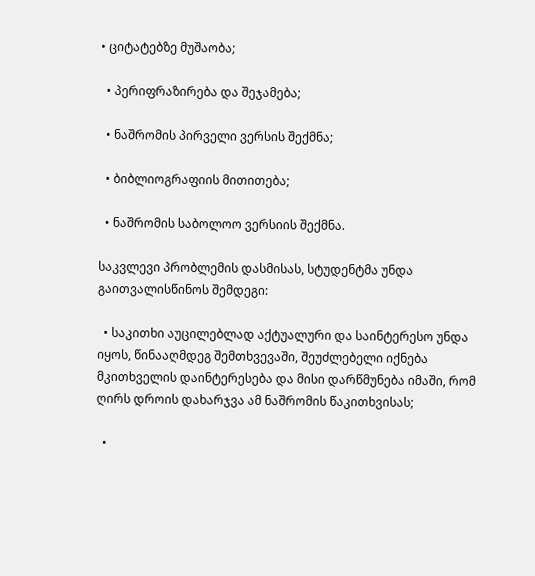• ციტატებზე მუშაობა;

  • პერიფრაზირება და შეჯამება;

  • ნაშრომის პირველი ვერსის შექმნა;

  • ბიბლიოგრაფიის მითითება;

  • ნაშრომის საბოლოო ვერსიის შექმნა.

საკვლევი პრობლემის დასმისას, სტუდენტმა უნდა გაითვალისწინოს შემდეგი:

  • საკითხი აუცილებლად აქტუალური და საინტერესო უნდა იყოს, წინააღმდეგ შემთხვევაში, შეუძლებელი იქნება მკითხველის დაინტერესება და მისი დარწმუნება იმაში, რომ ღირს დროის დახარჯვა ამ ნაშრომის წაკითხვისას;

  •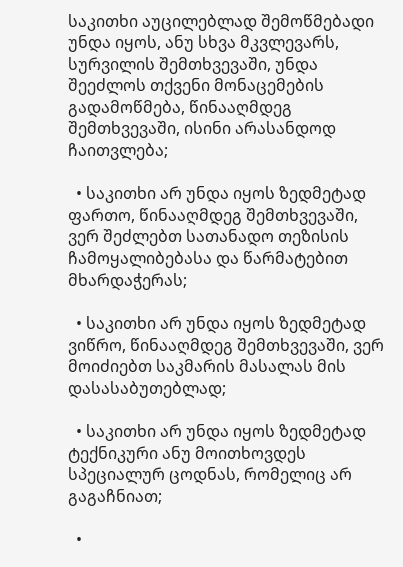საკითხი აუცილებლად შემოწმებადი უნდა იყოს, ანუ სხვა მკვლევარს, სურვილის შემთხვევაში, უნდა შეეძლოს თქვენი მონაცემების გადამოწმება, წინააღმდეგ შემთხვევაში, ისინი არასანდოდ ჩაითვლება;

  • საკითხი არ უნდა იყოს ზედმეტად ფართო, წინააღმდეგ შემთხვევაში, ვერ შეძლებთ სათანადო თეზისის ჩამოყალიბებასა და წარმატებით მხარდაჭერას;

  • საკითხი არ უნდა იყოს ზედმეტად ვიწრო, წინააღმდეგ შემთხვევაში, ვერ მოიძიებთ საკმარის მასალას მის დასასაბუთებლად;

  • საკითხი არ უნდა იყოს ზედმეტად ტექნიკური ანუ მოითხოვდეს სპეციალურ ცოდნას, რომელიც არ გაგაჩნიათ;

  •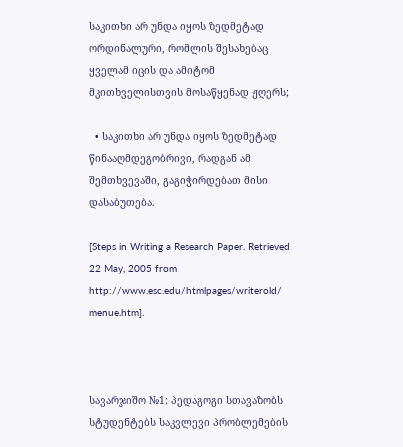საკითხი არ უნდა იყოს ზედმეტად ორდინალური, რომლის შესახებაც ყველამ იცის და ამიტომ მკითხველისთვის მოსაწყენად ჟღერს;

  • საკითხი არ უნდა იყოს ზედმეტად წინააღმდეგობრივი, რადგან ამ შემთხვევაში, გაგიჭირდებათ მისი დასაბუთება.

[Steps in Writing a Research Paper. Retrieved 22 May, 2005 from http://www.esc.edu/htmlpages/writerold/ menue.htm].



სავარჯიშო №1: პედაგოგი სთავაზობს სტუდენტებს საკვლევი პრობლემების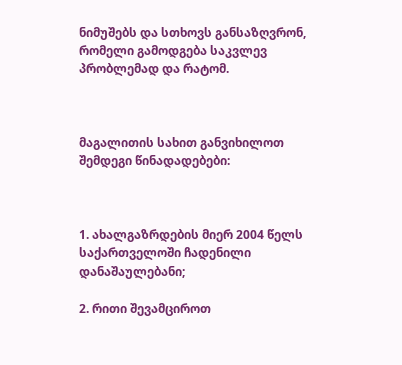ნიმუშებს და სთხოვს განსაზღვრონ, რომელი გამოდგება საკვლევ პრობლემად და რატომ.



მაგალითის სახით განვიხილოთ შემდეგი წინადადებები:



1. ახალგაზრდების მიერ 2004 წელს საქართველოში ჩადენილი დანაშაულებანი;

2. რითი შევამციროთ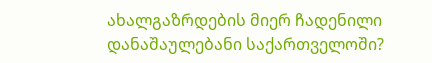ახალგაზრდების მიერ ჩადენილი დანაშაულებანი საქართველოში?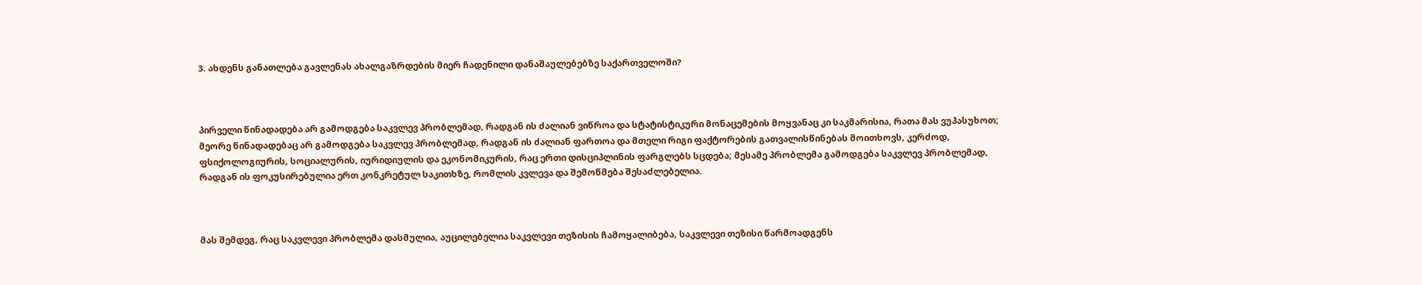3. ახდენს განათლება გავლენას ახალგაზრდების მიერ ჩადენილი დანაშაულებებზე საქართველოში?



პირველი წინადადება არ გამოდგება საკვლევ პრობლემად, რადგან ის ძალიან ვიწროა და სტატისტიკური მონაცემების მოყვანაც კი საკმარისია, რათა მას ვუპასუხოთ; მეორე წინადადებაც არ გამოდგება საკვლევ პრობლემად, რადგან ის ძალიან ფართოა და მთელი რიგი ფაქტორების გათვალისწინებას მოითხოვს, კერძოდ, ფსიქოლოგიურის, სოციალურის, იურიდიულის და ეკონომიკურის, რაც ერთი დისციპლინის ფარგლებს სცდება; მესამე პრობლემა გამოდგება საკვლევ პრობლემად, რადგან ის ფოკუსირებულია ერთ კონკრეტულ საკითხზე, რომლის კვლევა და შემოწმება შესაძლებელია.



მას შემდეგ, რაც საკვლევი პრობლემა დასმულია, აუცილებელია საკვლევი თეზისის ჩამოყალიბება, საკვლევი თეზისი წარმოადგენს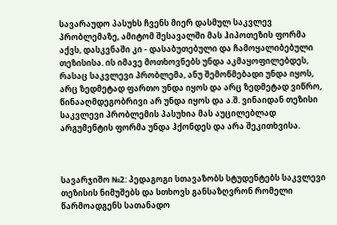სავარაუდო პასუხს ჩვენს მიერ დასმულ საკვლევ პრობლემაზე, ამიტომ შესავალში მას ჰიპოთეზის ფორმა აქვს, დასკვნაში კი - დასაბუთებული და ჩამოყალიბებული თეზისისა. ის იმავე მოთხოვნებს უნდა აკმაყოფილებდეს, რასაც საკვლევი პრობლემა, ანუ შემოწმებადი უნდა იყოს, არც ზედმეტად ფართო უნდა იყოს და არც ზედმეტად ვიწრო, წინააღმდეგობრივი არ უნდა იყოს და ა.შ. ვინაიდან თეზისი საკვლევი პრობლემის პასუხია მას აუცილებლად არგუმენტის ფორმა უნდა ჰქონდეს და არა შეკითხვისა.



სავარჯიშო №2: პედაგოგი სთავაზობს სტუდენტებს საკვლევი თეზისის ნიმუშებს და სთხოვს განსაზღვრონ რომელი წარმოადგენს სათანადო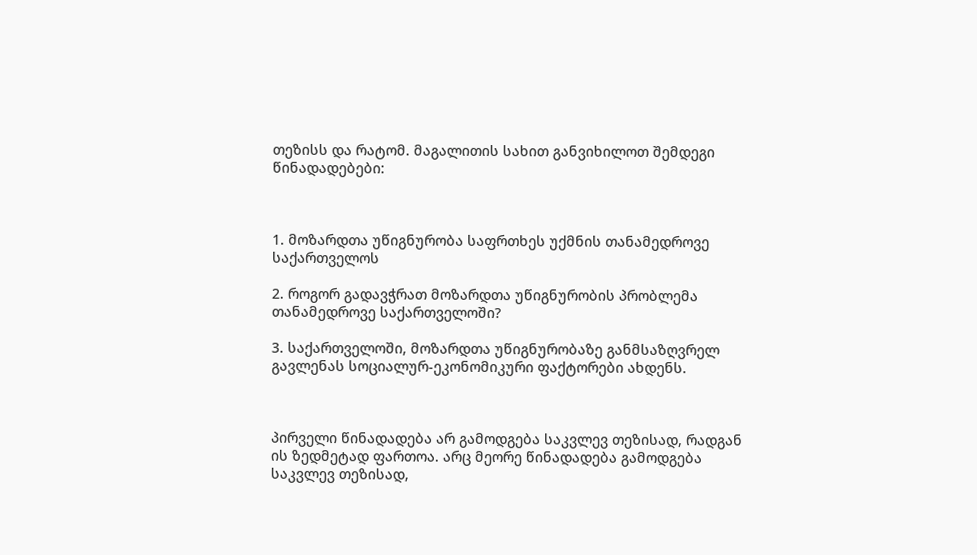თეზისს და რატომ. მაგალითის სახით განვიხილოთ შემდეგი წინადადებები:



1. მოზარდთა უწიგნურობა საფრთხეს უქმნის თანამედროვე საქართველოს

2. როგორ გადავჭრათ მოზარდთა უწიგნურობის პრობლემა თანამედროვე საქართველოში?

3. საქართველოში, მოზარდთა უწიგნურობაზე განმსაზღვრელ გავლენას სოციალურ-ეკონომიკური ფაქტორები ახდენს.



პირველი წინადადება არ გამოდგება საკვლევ თეზისად, რადგან ის ზედმეტად ფართოა. არც მეორე წინადადება გამოდგება საკვლევ თეზისად,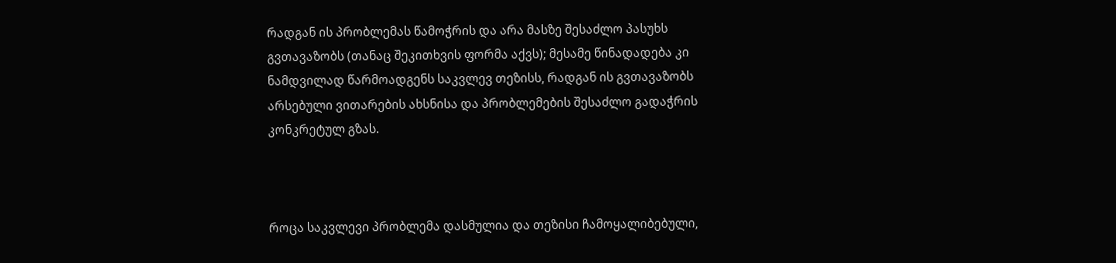რადგან ის პრობლემას წამოჭრის და არა მასზე შესაძლო პასუხს გვთავაზობს (თანაც შეკითხვის ფორმა აქვს); მესამე წინადადება კი ნამდვილად წარმოადგენს საკვლევ თეზისს, რადგან ის გვთავაზობს არსებული ვითარების ახსნისა და პრობლემების შესაძლო გადაჭრის კონკრეტულ გზას.



როცა საკვლევი პრობლემა დასმულია და თეზისი ჩამოყალიბებული,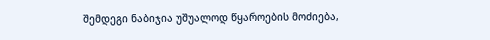შემდეგი ნაბიჯია უშუალოდ წყაროების მოძიება,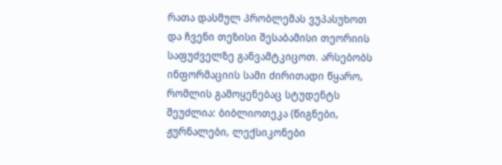რათა დასმულ პრობლემას ვუპასუხოთ და ჩვენი თეზისი შესაბამისი თეორიის საფუძველზე განვამტკიცოთ. არსებობს ინფორმაციის სამი ძირითადი წყარო, რომლის გამოყენებაც სტუდენტს შეუძლია: ბიბლიოთეკა (წიგნები, ჟურნალები, ლექსიკონები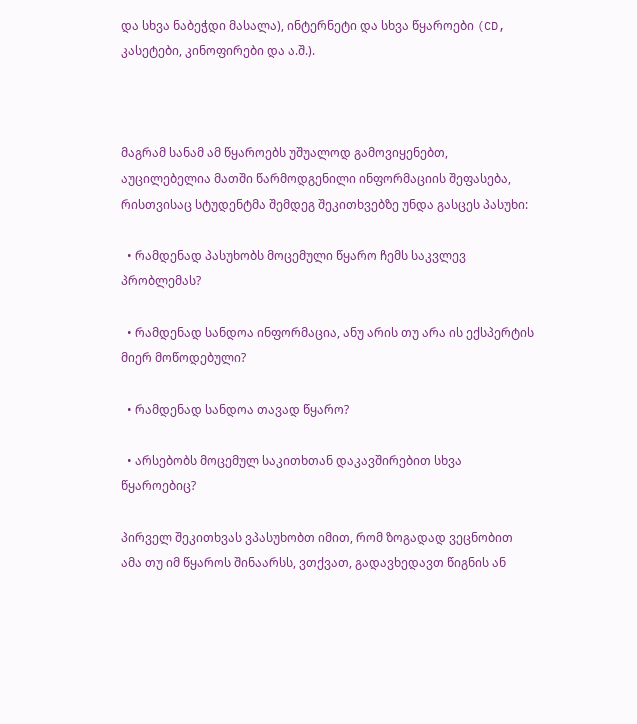და სხვა ნაბეჭდი მასალა), ინტერნეტი და სხვა წყაროები (CD, კასეტები, კინოფირები და ა.შ.).



მაგრამ სანამ ამ წყაროებს უშუალოდ გამოვიყენებთ, აუცილებელია მათში წარმოდგენილი ინფორმაციის შეფასება, რისთვისაც სტუდენტმა შემდეგ შეკითხვებზე უნდა გასცეს პასუხი:

  • რამდენად პასუხობს მოცემული წყარო ჩემს საკვლევ პრობლემას?

  • რამდენად სანდოა ინფორმაცია, ანუ არის თუ არა ის ექსპერტის მიერ მოწოდებული?

  • რამდენად სანდოა თავად წყარო?

  • არსებობს მოცემულ საკითხთან დაკავშირებით სხვა წყაროებიც?

პირველ შეკითხვას ვპასუხობთ იმით, რომ ზოგადად ვეცნობით ამა თუ იმ წყაროს შინაარსს, ვთქვათ, გადავხედავთ წიგნის ან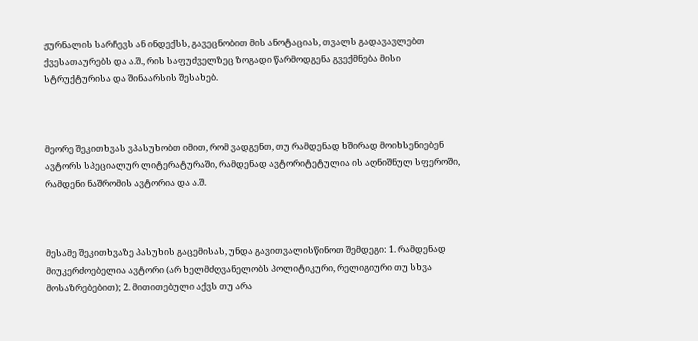ჟურნალის სარჩევს ან ინდექსს, გავეცნობით მის ანოტაციას, თვალს გადავავლებთ ქვესათაურებს და ა.შ., რის საფუძველზეც ზოგადი წარმოდგენა გვექმნება მისი სტრუქტურისა და შინაარსის შესახებ.



მეორე შეკითხვას ვპასუხობთ იმით, რომ ვადგენთ, თუ რამდენად ხშირად მოიხსენიებენ ავტორს სპეციალურ ლიტერატურაში, რამდენად ავტორიტეტულია ის აღნიშნულ სფეროში, რამდენი ნაშრომის ავტორია და ა.შ.



მესამე შეკითხვაზე პასუხის გაცემისას, უნდა გავითვალისწინოთ შემდეგი: 1. რამდენად მიუკერძოებელია ავტორი (არ ხელმძღვანელობს პოლიტიკური, რელიგიური თუ სხვა მოსაზრებებით); 2. მითითებული აქვს თუ არა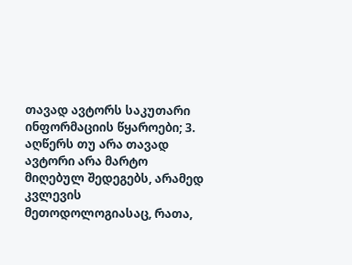თავად ავტორს საკუთარი ინფორმაციის წყაროები; 3. აღწერს თუ არა თავად ავტორი არა მარტო მიღებულ შედეგებს, არამედ კვლევის მეთოდოლოგიასაც, რათა,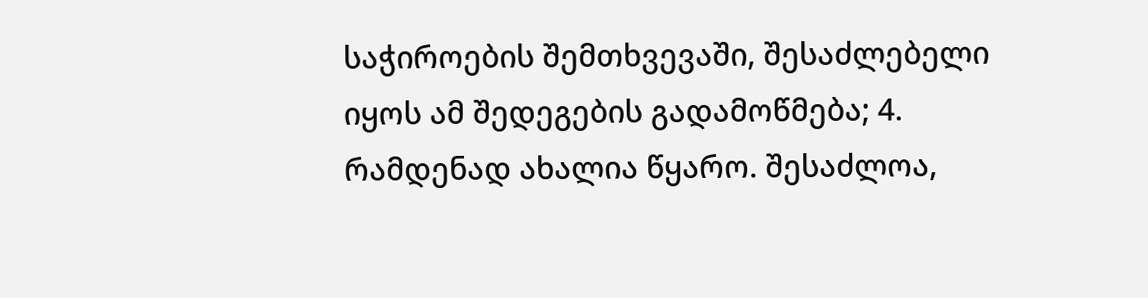საჭიროების შემთხვევაში, შესაძლებელი იყოს ამ შედეგების გადამოწმება; 4. რამდენად ახალია წყარო. შესაძლოა,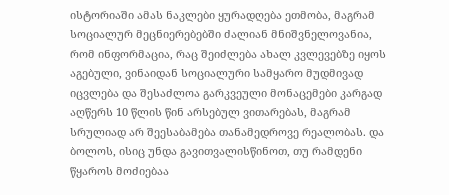ისტორიაში ამას ნაკლები ყურადღება ეთმობა, მაგრამ სოციალურ მეცნიერებებში ძალიან მნიშვნელოვანია, რომ ინფორმაცია, რაც შეიძლება ახალ კვლევებზე იყოს აგებული, ვინაიდან სოციალური სამყარო მუდმივად იცვლება და შესაძლოა გარკვეული მონაცემები კარგად აღწერს 10 წლის წინ არსებულ ვითარებას, მაგრამ სრულიად არ შეესაბამება თანამედროვე რეალობას. და ბოლოს, ისიც უნდა გავითვალისწინოთ, თუ რამდენი წყაროს მოძიებაა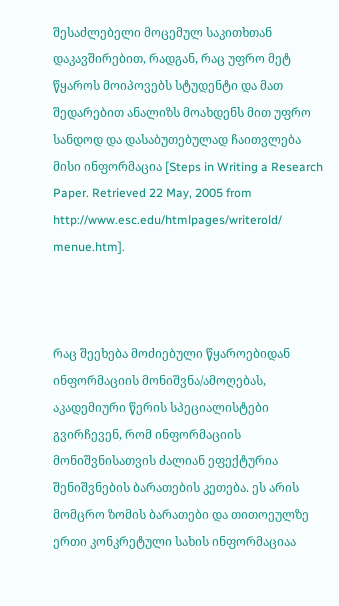შესაძლებელი მოცემულ საკითხთან დაკავშირებით, რადგან, რაც უფრო მეტ წყაროს მოიპოვებს სტუდენტი და მათ შედარებით ანალიზს მოახდენს მით უფრო სანდოდ და დასაბუთებულად ჩაითვლება მისი ინფორმაცია [Steps in Writing a Research Paper. Retrieved 22 May, 2005 from http://www.esc.edu/htmlpages/writerold/ menue.htm].



რაც შეეხება მოძიებული წყაროებიდან ინფორმაციის მონიშვნა/ამოღებას, აკადემიური წერის სპეციალისტები გვირჩევენ, რომ ინფორმაციის მონიშვნისათვის ძალიან ეფექტურია შენიშვნების ბარათების კეთება. ეს არის მომცრო ზომის ბარათები და თითოეულზე ერთი კონკრეტული სახის ინფორმაციაა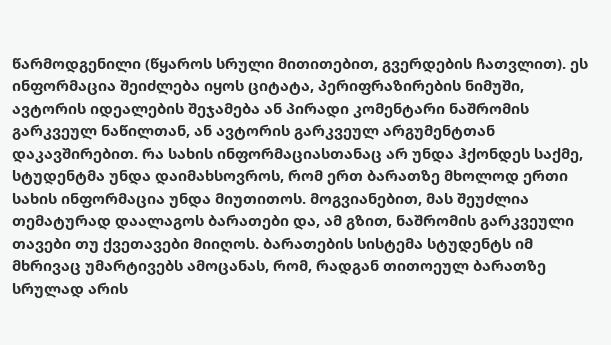წარმოდგენილი (წყაროს სრული მითითებით, გვერდების ჩათვლით). ეს ინფორმაცია შეიძლება იყოს ციტატა, პერიფრაზირების ნიმუში, ავტორის იდეალების შეჯამება ან პირადი კომენტარი ნაშრომის გარკვეულ ნაწილთან, ან ავტორის გარკვეულ არგუმენტთან დაკავშირებით. რა სახის ინფორმაციასთანაც არ უნდა ჰქონდეს საქმე, სტუდენტმა უნდა დაიმახსოვროს, რომ ერთ ბარათზე მხოლოდ ერთი სახის ინფორმაცია უნდა მიუთითოს. მოგვიანებით, მას შეუძლია თემატურად დაალაგოს ბარათები და, ამ გზით, ნაშრომის გარკვეული თავები თუ ქვეთავები მიიღოს. ბარათების სისტემა სტუდენტს იმ მხრივაც უმარტივებს ამოცანას, რომ, რადგან თითოეულ ბარათზე სრულად არის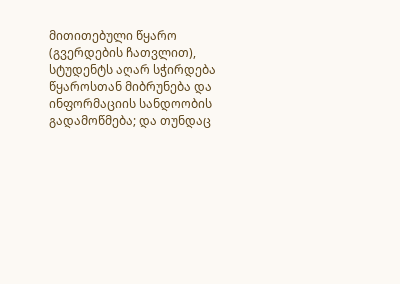მითითებული წყარო (გვერდების ჩათვლით), სტუდენტს აღარ სჭირდება წყაროსთან მიბრუნება და ინფორმაციის სანდოობის გადამოწმება; და თუნდაც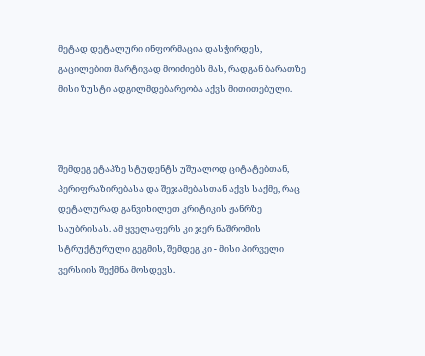მეტად დეტალური ინფორმაცია დასჭირდეს, გაცილებით მარტივად მოიძიებს მას, რადგან ბარათზე მისი ზუსტი ადგილმდებარეობა აქვს მითითებული.



შემდეგ ეტაპზე სტუდენტს უშუალოდ ციტატებთან, პერიფრაზირებასა და შეჯამებასთან აქვს საქმე, რაც დეტალურად განვიხილეთ კრიტიკის ჟანრზე საუბრისას. ამ ყველაფერს კი ჯერ ნაშრომის სტრუქტურული გეგმის, შემდეგ კი - მისი პირველი ვერსიის შექმნა მოსდევს.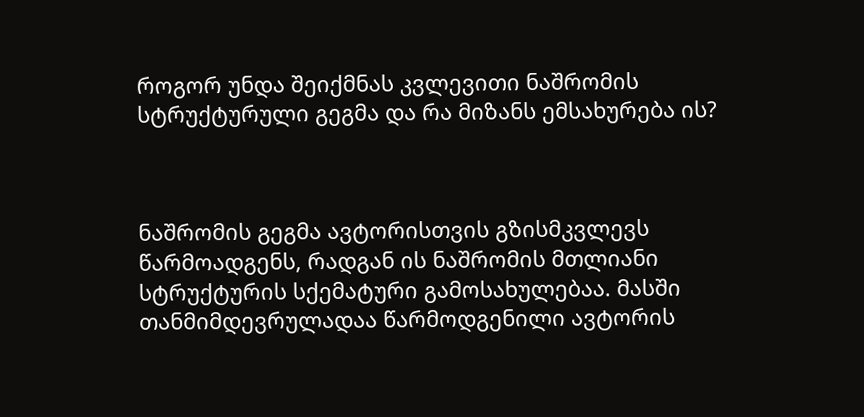როგორ უნდა შეიქმნას კვლევითი ნაშრომის სტრუქტურული გეგმა და რა მიზანს ემსახურება ის?



ნაშრომის გეგმა ავტორისთვის გზისმკვლევს წარმოადგენს, რადგან ის ნაშრომის მთლიანი სტრუქტურის სქემატური გამოსახულებაა. მასში თანმიმდევრულადაა წარმოდგენილი ავტორის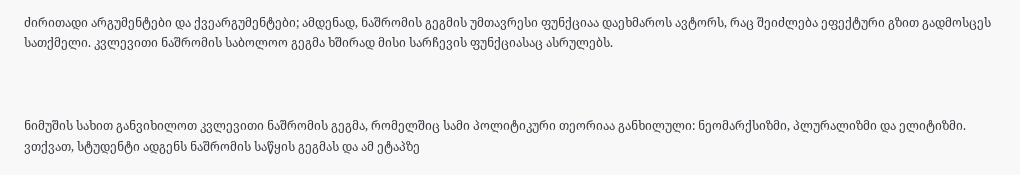ძირითადი არგუმენტები და ქვეარგუმენტები; ამდენად, ნაშრომის გეგმის უმთავრესი ფუნქციაა დაეხმაროს ავტორს, რაც შეიძლება ეფექტური გზით გადმოსცეს სათქმელი. კვლევითი ნაშრომის საბოლოო გეგმა ხშირად მისი სარჩევის ფუნქციასაც ასრულებს.



ნიმუშის სახით განვიხილოთ კვლევითი ნაშრომის გეგმა, რომელშიც სამი პოლიტიკური თეორიაა განხილული: ნეომარქსიზმი, პლურალიზმი და ელიტიზმი. ვთქვათ, სტუდენტი ადგენს ნაშრომის საწყის გეგმას და ამ ეტაპზე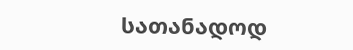სათანადოდ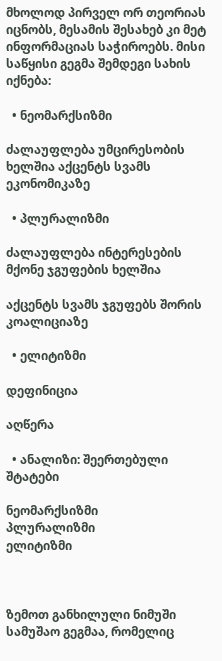მხოლოდ პირველ ორ თეორიას იცნობს, მესამის შესახებ კი მეტ ინფორმაციას საჭიროებს. მისი საწყისი გეგმა შემდეგი სახის იქნება:

  • ნეომარქსიზმი

ძალაუფლება უმცირესობის ხელშია აქცენტს სვამს ეკონომიკაზე

  • პლურალიზმი

ძალაუფლება ინტერესების მქონე ჯგუფების ხელშია

აქცენტს სვამს ჯგუფებს შორის კოალიციაზე

  • ელიტიზმი

დეფინიცია

აღწერა

  • ანალიზი: შეერთებული შტატები

ნეომარქსიზმი
პლურალიზმი
ელიტიზმი



ზემოთ განხილული ნიმუში სამუშაო გეგმაა, რომელიც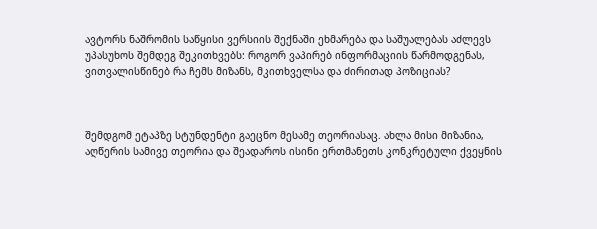ავტორს ნაშრომის საწყისი ვერსიის შექნაში ეხმარება და საშუალებას აძლევს უპასუხოს შემდეგ შეკითხვებს: როგორ ვაპირებ ინფორმაციის წარმოდგენას, ვითვალისწინებ რა ჩემს მიზანს, მკითხველსა და ძირითად პოზიციას?



შემდგომ ეტაპზე სტუნდენტი გაეცნო მესამე თეორიასაც. ახლა მისი მიზანია, აღწერის სამივე თეორია და შეადაროს ისინი ერთმანეთს კონკრეტული ქვეყნის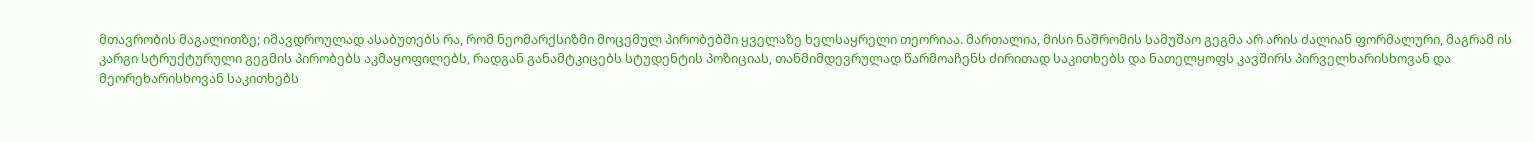მთავრობის მაგალითზე; იმავდროულად ასაბუთებს რა, რომ ნეომარქსიზმი მოცემულ პირობებში ყველაზე ხელსაყრელი თეორიაა. მართალია, მისი ნაშრომის სამუშაო გეგმა არ არის ძალიან ფორმალური, მაგრამ ის კარგი სტრუქტურული გეგმის პირობებს აკმაყოფილებს, რადგან განამტკიცებს სტუდენტის პოზიციას, თანმიმდევრულად წარმოაჩენს ძირითად საკითხებს და ნათელყოფს კავშირს პირველხარისხოვან და მეორეხარისხოვან საკითხებს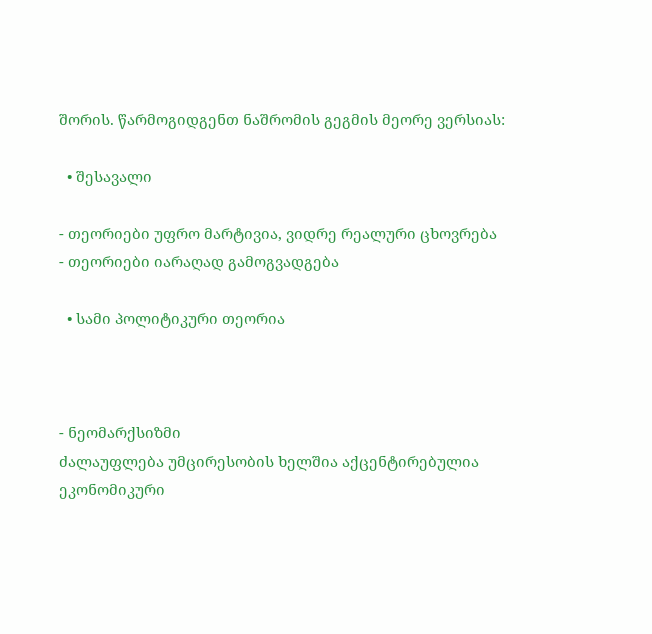შორის. წარმოგიდგენთ ნაშრომის გეგმის მეორე ვერსიას:

  • შესავალი

- თეორიები უფრო მარტივია, ვიდრე რეალური ცხოვრება
- თეორიები იარაღად გამოგვადგება

  • სამი პოლიტიკური თეორია



- ნეომარქსიზმი
ძალაუფლება უმცირესობის ხელშია აქცენტირებულია ეკონომიკური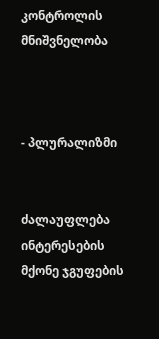კონტროლის მნიშვნელობა



- პლურალიზმი


ძალაუფლება ინტერესების მქონე ჯგუფების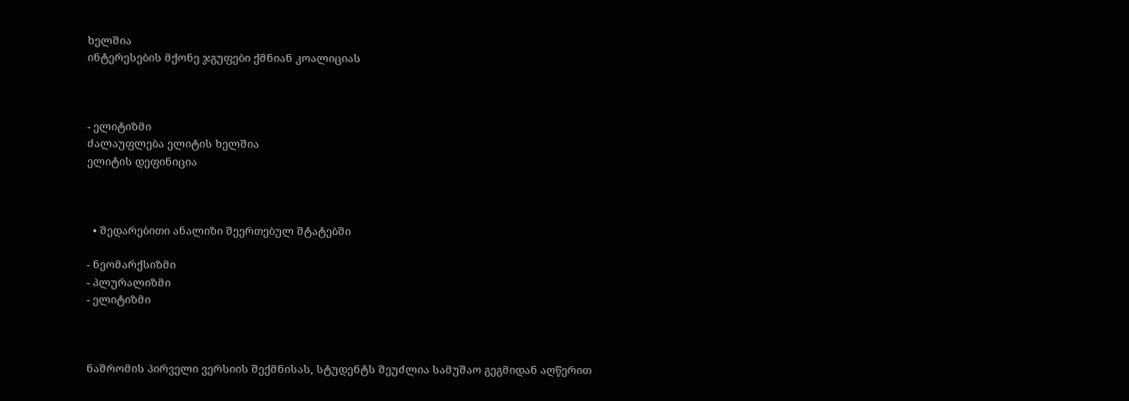ხელშია
ინტერესების მქონე ჯგუფები ქმნიან კოალიციას



- ელიტიზმი
ძალაუფლება ელიტის ხელშია
ელიტის დეფინიცია



  • შედარებითი ანალიზი შეერთებულ შტატებში

- ნეომარქსიზმი
- პლურალიზმი
- ელიტიზმი



ნაშრომის პირველი ვერსიის შექმნისას, სტუდენტს შეუძლია სამუშაო გეგმიდან აღწერით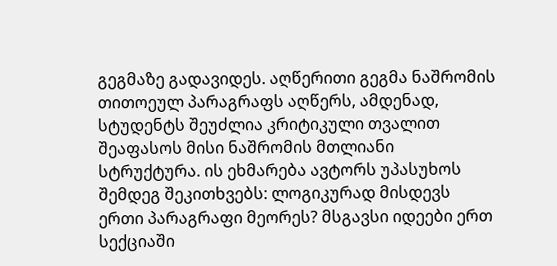გეგმაზე გადავიდეს. აღწერითი გეგმა ნაშრომის თითოეულ პარაგრაფს აღწერს, ამდენად, სტუდენტს შეუძლია კრიტიკული თვალით შეაფასოს მისი ნაშრომის მთლიანი სტრუქტურა. ის ეხმარება ავტორს უპასუხოს შემდეგ შეკითხვებს: ლოგიკურად მისდევს ერთი პარაგრაფი მეორეს? მსგავსი იდეები ერთ სექციაში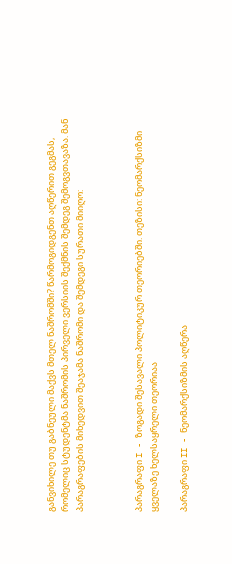განვიხილე თუ გაბნეული მაქვს მთელ ნაშრომში? წარმოგიდგენთ აღწერით გეგმას, რომელიც სტუდენტმა ნაშრომის პირველი ვერსიის შექმნის შემდეგ შემოგვთავაზა. მან პარაგრაფების მიხედვით შეაჯამა ნაშრომი და შემდეგი სურათი მიიღო:



პარაგრაფი I - ზოგადი შესავალი პოლიტიკურ თეორიებში. თეზისი: ნეომარქსიზმი ყველაზე ხელსაყრელი თეორიაა

პარაგრაფი II - ნეომარქსიზმის აღწერა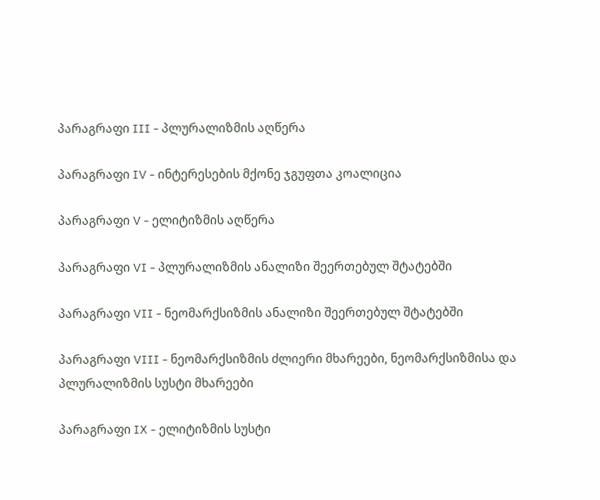პარაგრაფი III - პლურალიზმის აღწერა

პარაგრაფი IV - ინტერესების მქონე ჯგუფთა კოალიცია

პარაგრაფი V - ელიტიზმის აღწერა

პარაგრაფი VI - პლურალიზმის ანალიზი შეერთებულ შტატებში

პარაგრაფი VII - ნეომარქსიზმის ანალიზი შეერთებულ შტატებში

პარაგრაფი VIII - ნეომარქსიზმის ძლიერი მხარეები, ნეომარქსიზმისა და პლურალიზმის სუსტი მხარეები

პარაგრაფი IX - ელიტიზმის სუსტი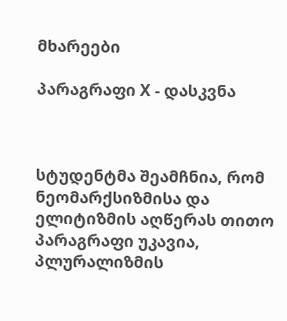მხარეები

პარაგრაფი X - დასკვნა



სტუდენტმა შეამჩნია, რომ ნეომარქსიზმისა და ელიტიზმის აღწერას თითო პარაგრაფი უკავია, პლურალიზმის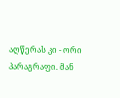აღწერას კი - ორი პარაგრაფი. მან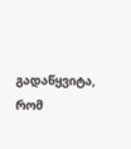გადაწყვიტა, რომ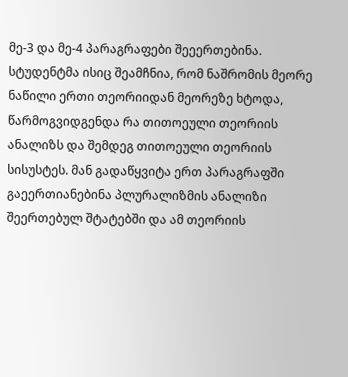მე-3 და მე-4 პარაგრაფები შეეერთებინა. სტუდენტმა ისიც შეამჩნია, რომ ნაშრომის მეორე ნაწილი ერთი თეორიიდან მეორეზე ხტოდა, წარმოგვიდგენდა რა თითოეული თეორიის ანალიზს და შემდეგ თითოეული თეორიის სისუსტეს. მან გადაწყვიტა ერთ პარაგრაფში გაეერთიანებინა პლურალიზმის ანალიზი შეერთებულ შტატებში და ამ თეორიის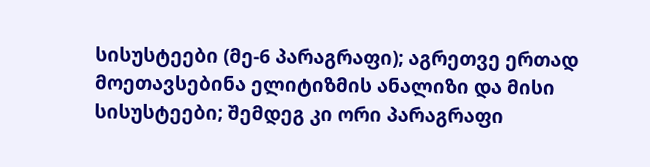სისუსტეები (მე-6 პარაგრაფი); აგრეთვე ერთად მოეთავსებინა ელიტიზმის ანალიზი და მისი სისუსტეები; შემდეგ კი ორი პარაგრაფი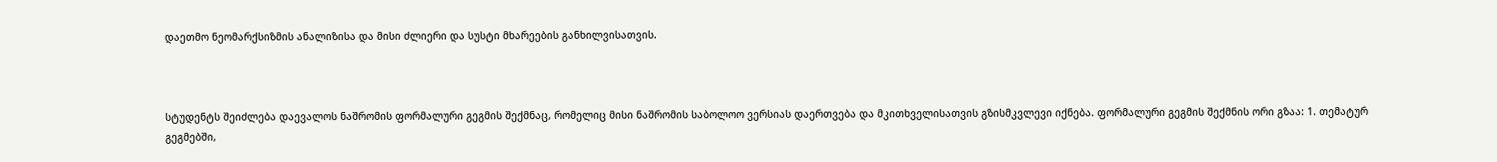დაეთმო ნეომარქსიზმის ანალიზისა და მისი ძლიერი და სუსტი მხარეების განხილვისათვის.



სტუდენტს შეიძლება დაევალოს ნაშრომის ფორმალური გეგმის შექმნაც, რომელიც მისი ნაშრომის საბოლოო ვერსიას დაერთვება და მკითხველისათვის გზისმკვლევი იქნება. ფორმალური გეგმის შექმნის ორი გზაა: 1. თემატურ გეგმებში,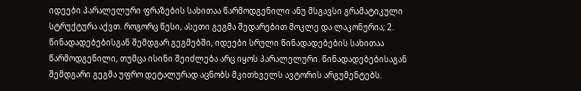იდეები პარალელური ფრაზების სახითაა წარმოდგენილი ანუ მსგავსი გრამატიკული სტრუქტურა აქვთ. როგორც წესი, ასეთი გეგმა შედარებით მოკლე და ლაკონურია; 2. წინადადებებისგან შემდგარ გეგმებში, იდეები სრული წინადადებების სახითაა წარმოდგენილი, თუმცა ისინი შეიძლება არც იყოს პარალელური. წინადადებებისაგან შემდგარი გეგმა უფრო დეტალურად აცნობს მკითხველს ავტორის არგუმენტებს.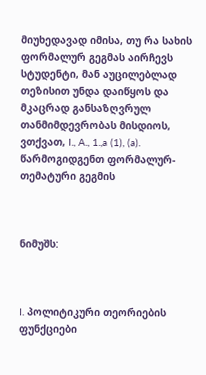მიუხედავად იმისა, თუ რა სახის ფორმალურ გეგმას აირჩევს სტუდენტი, მან აუცილებლად თეზისით უნდა დაიწყოს და მკაცრად განსაზღვრულ თანმიმდევრობას მისდიოს, ვთქვათ, I., A., 1.,a (1), (a). წარმოგიდგენთ ფორმალურ-თემატური გეგმის



ნიმუშს:



I. პოლიტიკური თეორიების ფუნქციები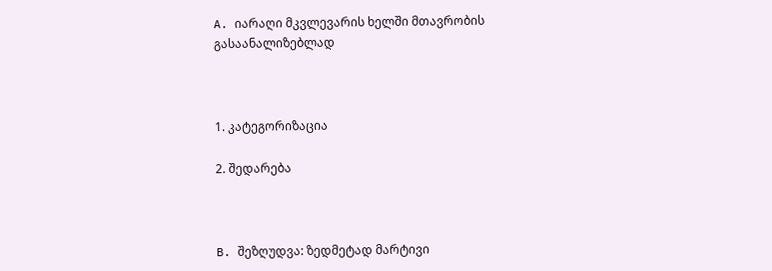A. იარაღი მკვლევარის ხელში მთავრობის გასაანალიზებლად



1. კატეგორიზაცია

2. შედარება



B. შეზღუდვა: ზედმეტად მარტივი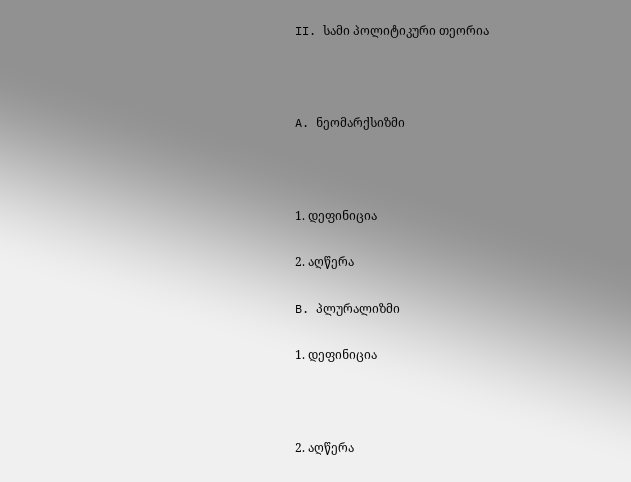II. სამი პოლიტიკური თეორია



A. ნეომარქსიზმი



1. დეფინიცია

2. აღწერა

B. პლურალიზმი

1. დეფინიცია



2. აღწერა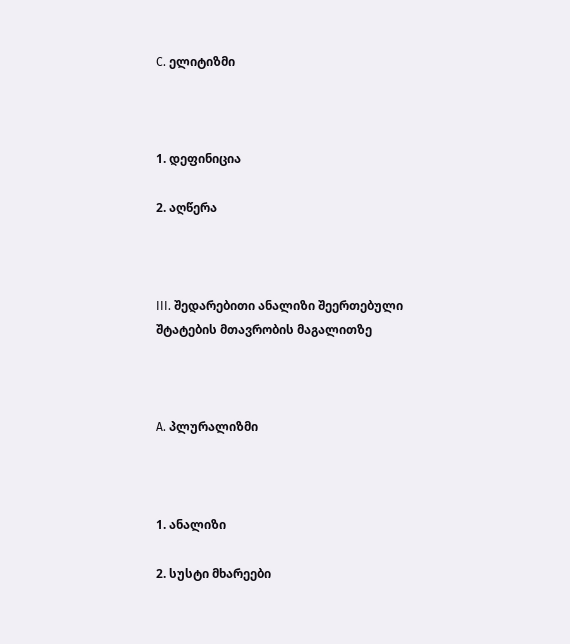C. ელიტიზმი



1. დეფინიცია

2. აღწერა



III. შედარებითი ანალიზი შეერთებული შტატების მთავრობის მაგალითზე



A. პლურალიზმი



1. ანალიზი

2. სუსტი მხარეები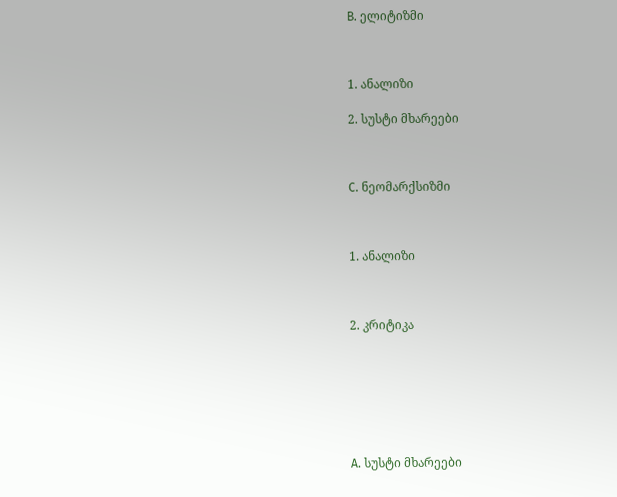B. ელიტიზმი



1. ანალიზი

2. სუსტი მხარეები



C. ნეომარქსიზმი



1. ანალიზი



2. კრიტიკა







A. სუსტი მხარეები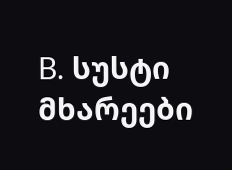B. სუსტი მხარეები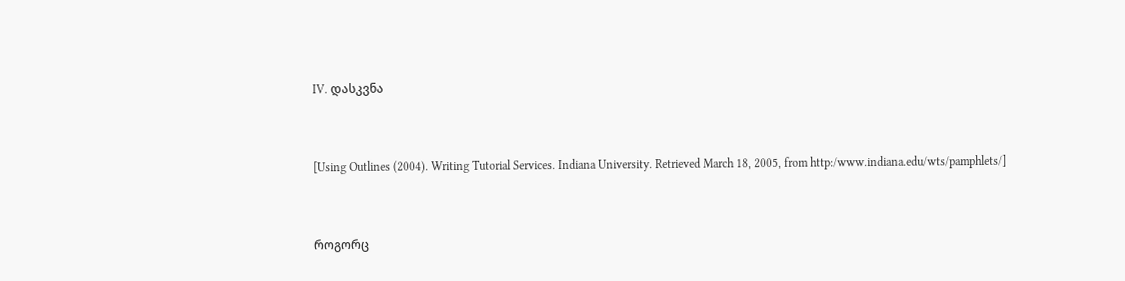IV. დასკვნა



[Using Outlines (2004). Writing Tutorial Services. Indiana University. Retrieved March 18, 2005, from http:/www.indiana.edu/wts/pamphlets/]



როგორც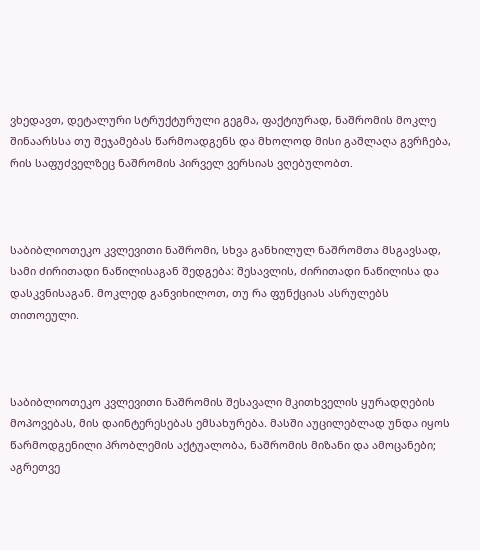ვხედავთ, დეტალური სტრუქტურული გეგმა, ფაქტიურად, ნაშრომის მოკლე შინაარსსა თუ შეჯამებას წარმოადგენს და მხოლოდ მისი გაშლაღა გვრჩება, რის საფუძველზეც ნაშრომის პირველ ვერსიას ვღებულობთ.



საბიბლიოთეკო კვლევითი ნაშრომი, სხვა განხილულ ნაშრომთა მსგავსად, სამი ძირითადი ნაწილისაგან შედგება: შესავლის, ძირითადი ნაწილისა და დასკვნისაგან. მოკლედ განვიხილოთ, თუ რა ფუნქციას ასრულებს თითოეული.



საბიბლიოთეკო კვლევითი ნაშრომის შესავალი მკითხველის ყურადღების მოპოვებას, მის დაინტერესებას ემსახურება. მასში აუცილებლად უნდა იყოს წარმოდგენილი პრობლემის აქტუალობა, ნაშრომის მიზანი და ამოცანები; აგრეთვე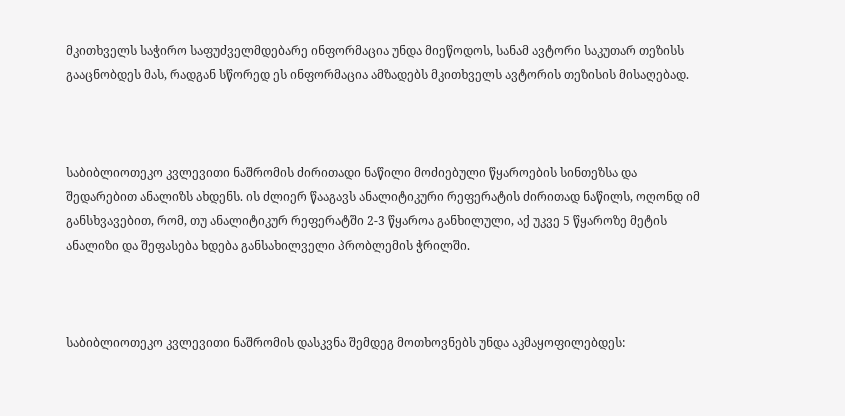მკითხველს საჭირო საფუძველმდებარე ინფორმაცია უნდა მიეწოდოს, სანამ ავტორი საკუთარ თეზისს გააცნობდეს მას, რადგან სწორედ ეს ინფორმაცია ამზადებს მკითხველს ავტორის თეზისის მისაღებად.



საბიბლიოთეკო კვლევითი ნაშრომის ძირითადი ნაწილი მოძიებული წყაროების სინთეზსა და შედარებით ანალიზს ახდენს. ის ძლიერ წააგავს ანალიტიკური რეფერატის ძირითად ნაწილს, ოღონდ იმ განსხვავებით, რომ, თუ ანალიტიკურ რეფერატში 2-3 წყაროა განხილული, აქ უკვე 5 წყაროზე მეტის ანალიზი და შეფასება ხდება განსახილველი პრობლემის ჭრილში.



საბიბლიოთეკო კვლევითი ნაშრომის დასკვნა შემდეგ მოთხოვნებს უნდა აკმაყოფილებდეს: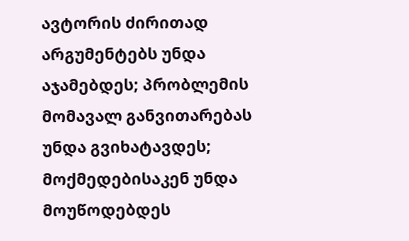ავტორის ძირითად არგუმენტებს უნდა აჯამებდეს; პრობლემის მომავალ განვითარებას უნდა გვიხატავდეს; მოქმედებისაკენ უნდა მოუწოდებდეს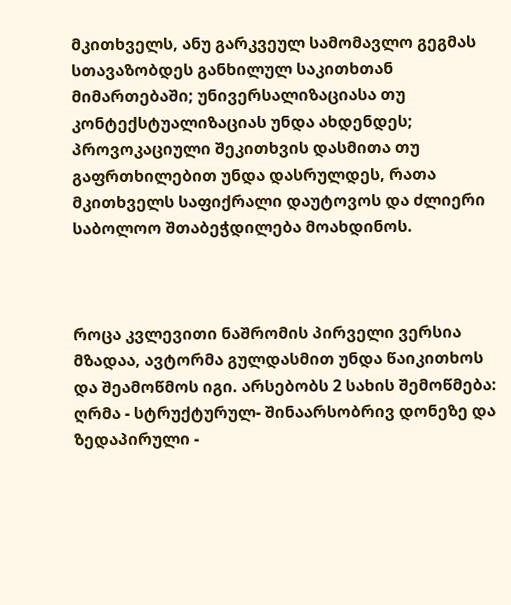მკითხველს, ანუ გარკვეულ სამომავლო გეგმას სთავაზობდეს განხილულ საკითხთან მიმართებაში; უნივერსალიზაციასა თუ კონტექსტუალიზაციას უნდა ახდენდეს; პროვოკაციული შეკითხვის დასმითა თუ გაფრთხილებით უნდა დასრულდეს, რათა მკითხველს საფიქრალი დაუტოვოს და ძლიერი საბოლოო შთაბეჭდილება მოახდინოს.



როცა კვლევითი ნაშრომის პირველი ვერსია მზადაა, ავტორმა გულდასმით უნდა წაიკითხოს და შეამოწმოს იგი. არსებობს 2 სახის შემოწმება: ღრმა - სტრუქტურულ- შინაარსობრივ დონეზე და ზედაპირული -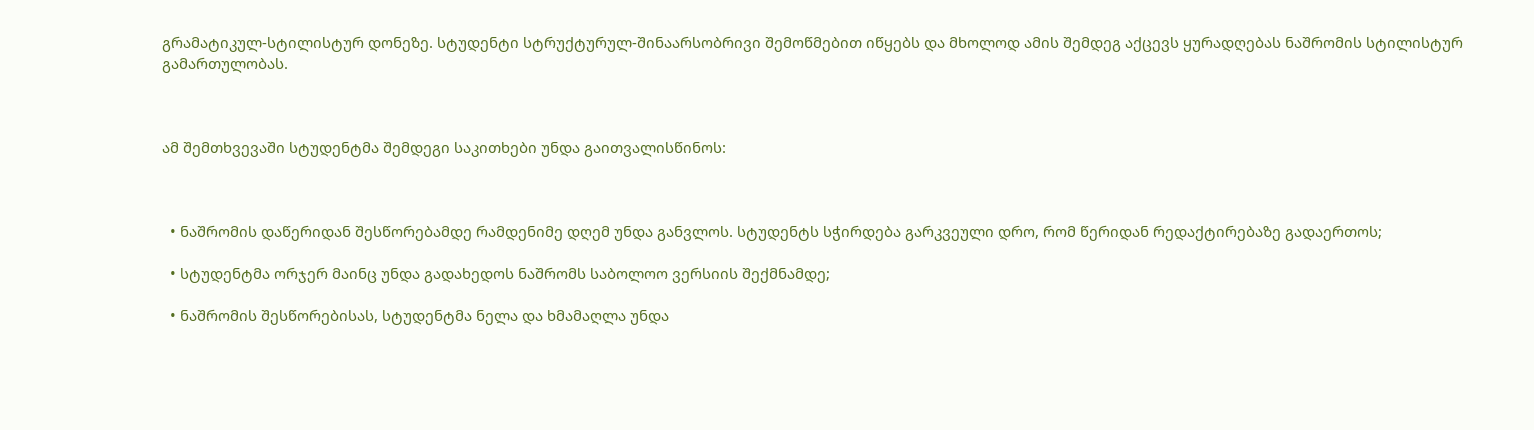გრამატიკულ-სტილისტურ დონეზე. სტუდენტი სტრუქტურულ-შინაარსობრივი შემოწმებით იწყებს და მხოლოდ ამის შემდეგ აქცევს ყურადღებას ნაშრომის სტილისტურ გამართულობას.



ამ შემთხვევაში სტუდენტმა შემდეგი საკითხები უნდა გაითვალისწინოს:



  • ნაშრომის დაწერიდან შესწორებამდე რამდენიმე დღემ უნდა განვლოს. სტუდენტს სჭირდება გარკვეული დრო, რომ წერიდან რედაქტირებაზე გადაერთოს;

  • სტუდენტმა ორჯერ მაინც უნდა გადახედოს ნაშრომს საბოლოო ვერსიის შექმნამდე;

  • ნაშრომის შესწორებისას, სტუდენტმა ნელა და ხმამაღლა უნდა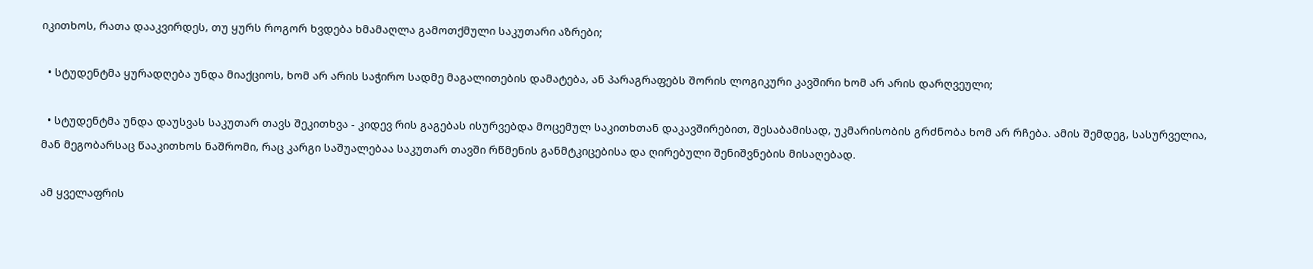იკითხოს, რათა დააკვირდეს, თუ ყურს როგორ ხვდება ხმამაღლა გამოთქმული საკუთარი აზრები;

  • სტუდენტმა ყურადღება უნდა მიაქციოს, ხომ არ არის საჭირო სადმე მაგალითების დამატება, ან პარაგრაფებს შორის ლოგიკური კავშირი ხომ არ არის დარღვეული;

  • სტუდენტმა უნდა დაუსვას საკუთარ თავს შეკითხვა - კიდევ რის გაგებას ისურვებდა მოცემულ საკითხთან დაკავშირებით, შესაბამისად, უკმარისობის გრძნობა ხომ არ რჩება. ამის შემდეგ, სასურველია, მან მეგობარსაც წააკითხოს ნაშრომი, რაც კარგი საშუალებაა საკუთარ თავში რწმენის განმტკიცებისა და ღირებული შენიშვნების მისაღებად.

ამ ყველაფრის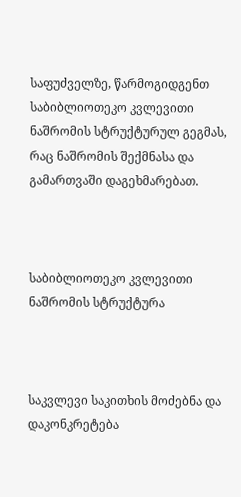საფუძველზე, წარმოგიდგენთ საბიბლიოთეკო კვლევითი ნაშრომის სტრუქტურულ გეგმას, რაც ნაშრომის შექმნასა და გამართვაში დაგეხმარებათ.



საბიბლიოთეკო კვლევითი ნაშრომის სტრუქტურა



საკვლევი საკითხის მოძებნა და დაკონკრეტება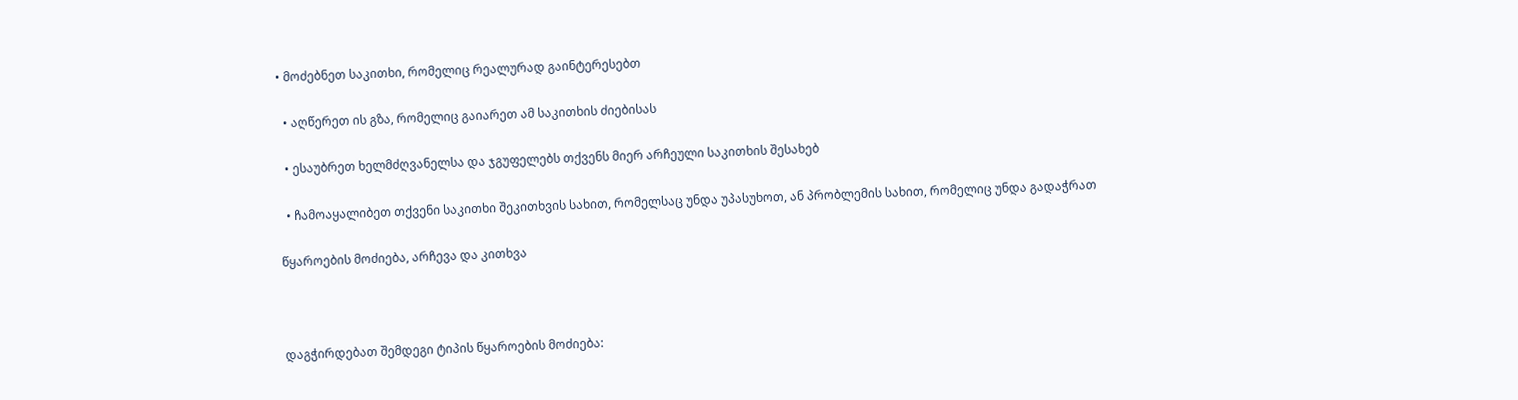• მოძებნეთ საკითხი, რომელიც რეალურად გაინტერესებთ

  • აღწერეთ ის გზა, რომელიც გაიარეთ ამ საკითხის ძიებისას

  • ესაუბრეთ ხელმძღვანელსა და ჯგუფელებს თქვენს მიერ არჩეული საკითხის შესახებ

  • ჩამოაყალიბეთ თქვენი საკითხი შეკითხვის სახით, რომელსაც უნდა უპასუხოთ, ან პრობლემის სახით, რომელიც უნდა გადაჭრათ

წყაროების მოძიება, არჩევა და კითხვა



დაგჭირდებათ შემდეგი ტიპის წყაროების მოძიება: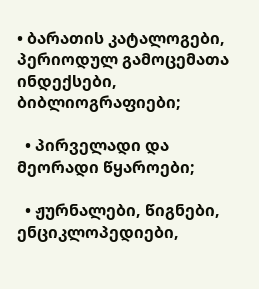• ბარათის კატალოგები, პერიოდულ გამოცემათა ინდექსები, ბიბლიოგრაფიები;

  • პირველადი და მეორადი წყაროები;

  • ჟურნალები, წიგნები, ენციკლოპედიები,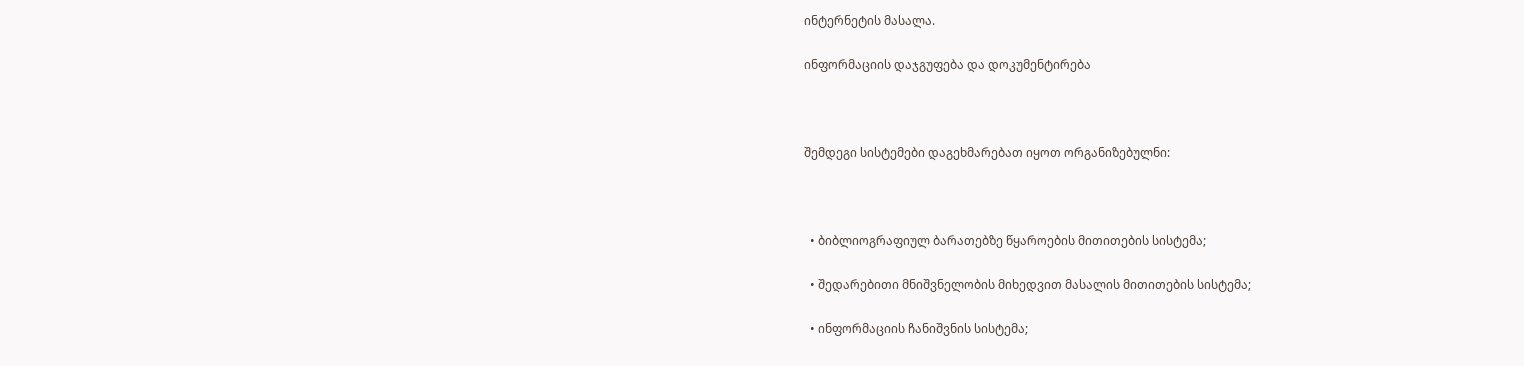ინტერნეტის მასალა.

ინფორმაციის დაჯგუფება და დოკუმენტირება



შემდეგი სისტემები დაგეხმარებათ იყოთ ორგანიზებულნი:



  • ბიბლიოგრაფიულ ბარათებზე წყაროების მითითების სისტემა;

  • შედარებითი მნიშვნელობის მიხედვით მასალის მითითების სისტემა;

  • ინფორმაციის ჩანიშვნის სისტემა;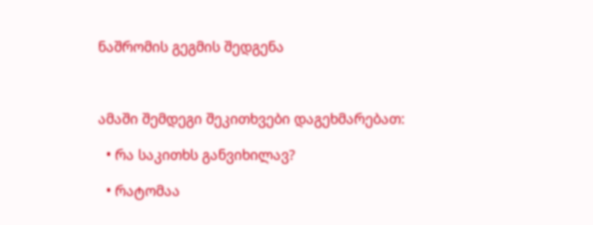ნაშრომის გეგმის შედგენა



ამაში შემდეგი შეკითხვები დაგეხმარებათ:

  • რა საკითხს განვიხილავ?

  • რატომაა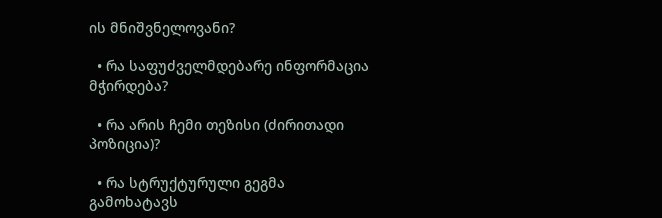ის მნიშვნელოვანი?

  • რა საფუძველმდებარე ინფორმაცია მჭირდება?

  • რა არის ჩემი თეზისი (ძირითადი პოზიცია)?

  • რა სტრუქტურული გეგმა გამოხატავს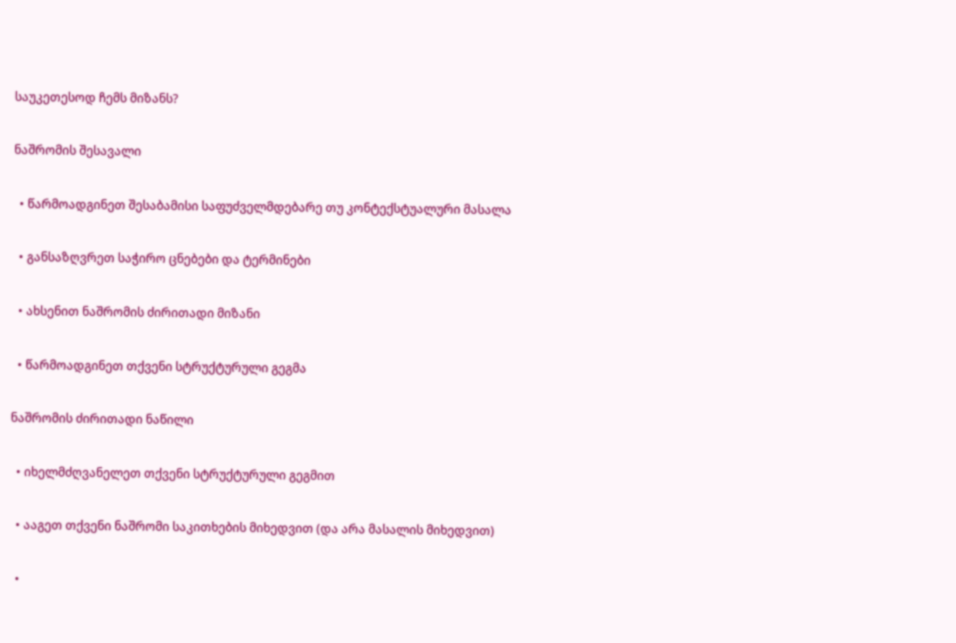საუკეთესოდ ჩემს მიზანს?

ნაშრომის შესავალი

  • წარმოადგინეთ შესაბამისი საფუძველმდებარე თუ კონტექსტუალური მასალა

  • განსაზღვრეთ საჭირო ცნებები და ტერმინები

  • ახსენით ნაშრომის ძირითადი მიზანი

  • წარმოადგინეთ თქვენი სტრუქტურული გეგმა

ნაშრომის ძირითადი ნაწილი

  • იხელმძღვანელეთ თქვენი სტრუქტურული გეგმით

  • ააგეთ თქვენი ნაშრომი საკითხების მიხედვით (და არა მასალის მიხედვით)

  •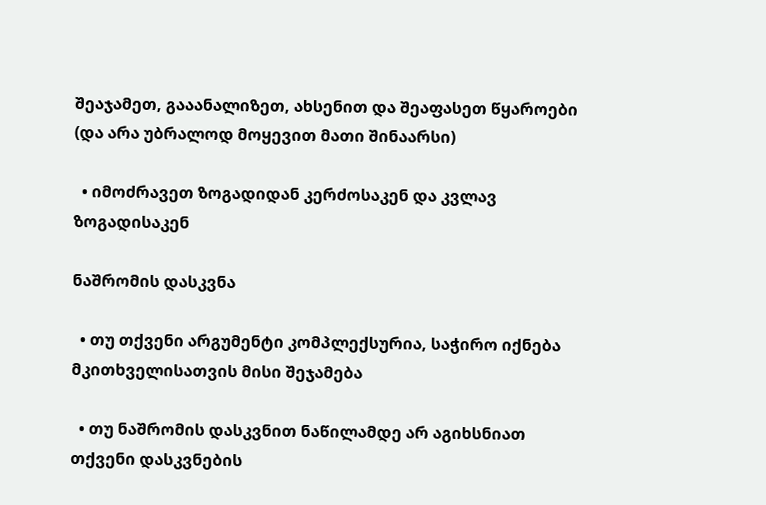შეაჯამეთ, გააანალიზეთ, ახსენით და შეაფასეთ წყაროები (და არა უბრალოდ მოყევით მათი შინაარსი)

  • იმოძრავეთ ზოგადიდან კერძოსაკენ და კვლავ ზოგადისაკენ

ნაშრომის დასკვნა

  • თუ თქვენი არგუმენტი კომპლექსურია, საჭირო იქნება მკითხველისათვის მისი შეჯამება

  • თუ ნაშრომის დასკვნით ნაწილამდე არ აგიხსნიათ თქვენი დასკვნების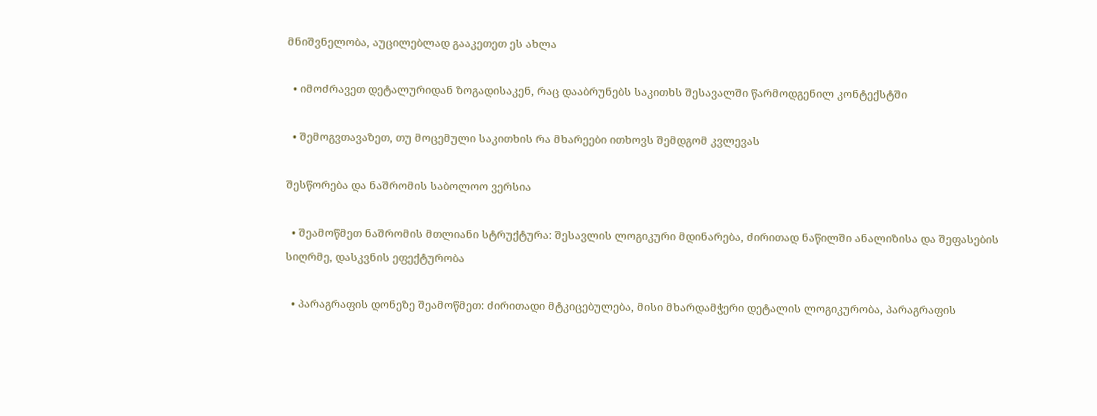მნიშვნელობა, აუცილებლად გააკეთეთ ეს ახლა

  • იმოძრავეთ დეტალურიდან ზოგადისაკენ, რაც დააბრუნებს საკითხს შესავალში წარმოდგენილ კონტექსტში

  • შემოგვთავაზეთ, თუ მოცემული საკითხის რა მხარეები ითხოვს შემდგომ კვლევას

შესწორება და ნაშრომის საბოლოო ვერსია

  • შეამოწმეთ ნაშრომის მთლიანი სტრუქტურა: შესავლის ლოგიკური მდინარება, ძირითად ნაწილში ანალიზისა და შეფასების სიღრმე, დასკვნის ეფექტურობა

  • პარაგრაფის დონეზე შეამოწმეთ: ძირითადი მტკიცებულება, მისი მხარდამჭერი დეტალის ლოგიკურობა, პარაგრაფის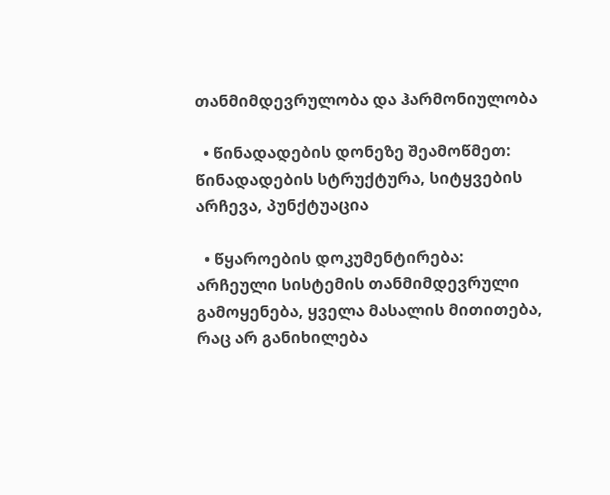თანმიმდევრულობა და ჰარმონიულობა

  • წინადადების დონეზე შეამოწმეთ: წინადადების სტრუქტურა, სიტყვების არჩევა, პუნქტუაცია

  • წყაროების დოკუმენტირება: არჩეული სისტემის თანმიმდევრული გამოყენება, ყველა მასალის მითითება, რაც არ განიხილება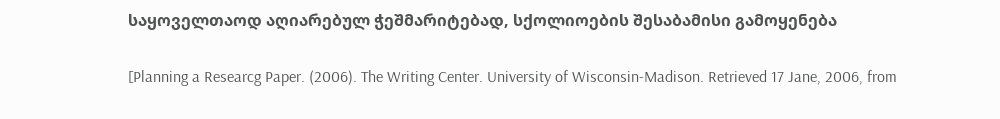საყოველთაოდ აღიარებულ ჭეშმარიტებად, სქოლიოების შესაბამისი გამოყენება

[Planning a Researcg Paper. (2006). The Writing Center. University of Wisconsin-Madison. Retrieved 17 Jane, 2006, from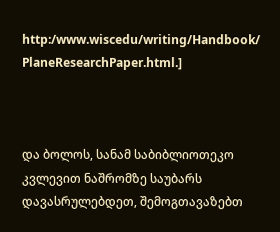http:/www.wiscedu/writing/Handbook/ PlaneResearchPaper.html.]



და ბოლოს, სანამ საბიბლიოთეკო კვლევით ნაშრომზე საუბარს დავასრულებდეთ, შემოგთავაზებთ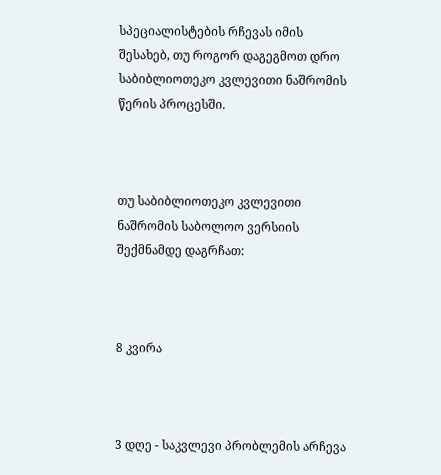სპეციალისტების რჩევას იმის შესახებ, თუ როგორ დაგეგმოთ დრო საბიბლიოთეკო კვლევითი ნაშრომის წერის პროცესში.



თუ საბიბლიოთეკო კვლევითი ნაშრომის საბოლოო ვერსიის შექმნამდე დაგრჩათ:



8 კვირა



3 დღე - საკვლევი პრობლემის არჩევა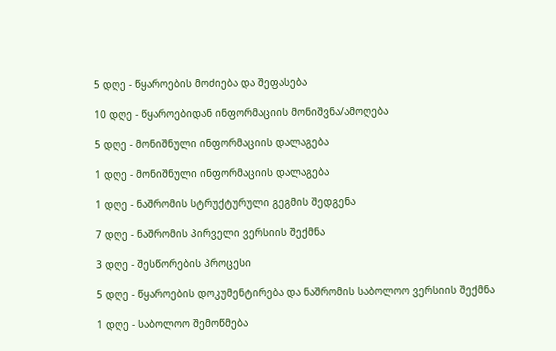5 დღე - წყაროების მოძიება და შეფასება

10 დღე - წყაროებიდან ინფორმაციის მონიშვნა/ამოღება

5 დღე - მონიშნული ინფორმაციის დალაგება

1 დღე - მონიშნული ინფორმაციის დალაგება

1 დღე - ნაშრომის სტრუქტურული გეგმის შედგენა

7 დღე - ნაშრომის პირველი ვერსიის შექმნა

3 დღე - შესწორების პროცესი

5 დღე - წყაროების დოკუმენტირება და ნაშრომის საბოლოო ვერსიის შექმნა

1 დღე - საბოლოო შემოწმება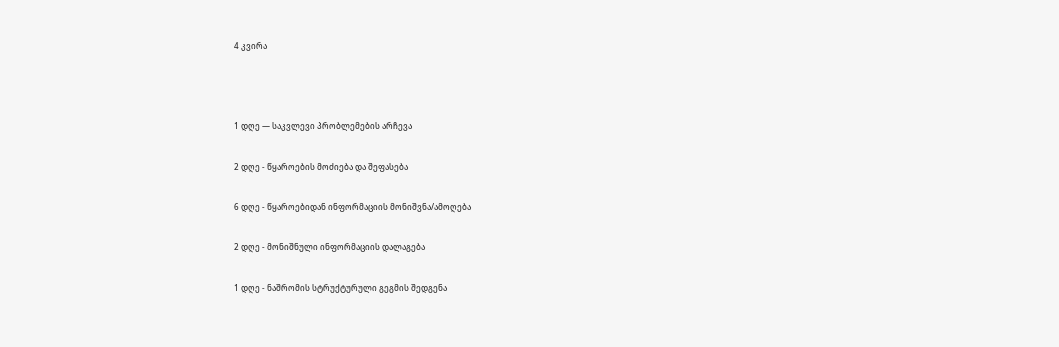4 კვირა



1 დღე — საკვლევი პრობლემების არჩევა

2 დღე - წყაროების მოძიება და შეფასება

6 დღე - წყაროებიდან ინფორმაციის მონიშვნა/ამოღება

2 დღე - მონიშნული ინფორმაციის დალაგება

1 დღე - ნაშრომის სტრუქტურული გეგმის შედგენა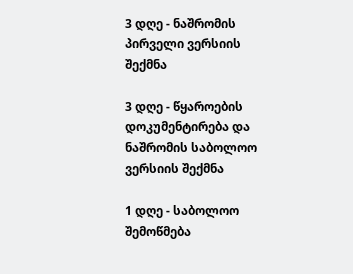3 დღე - ნაშრომის პირველი ვერსიის შექმნა

3 დღე - წყაროების დოკუმენტირება და ნაშრომის საბოლოო ვერსიის შექმნა

1 დღე - საბოლოო შემოწმება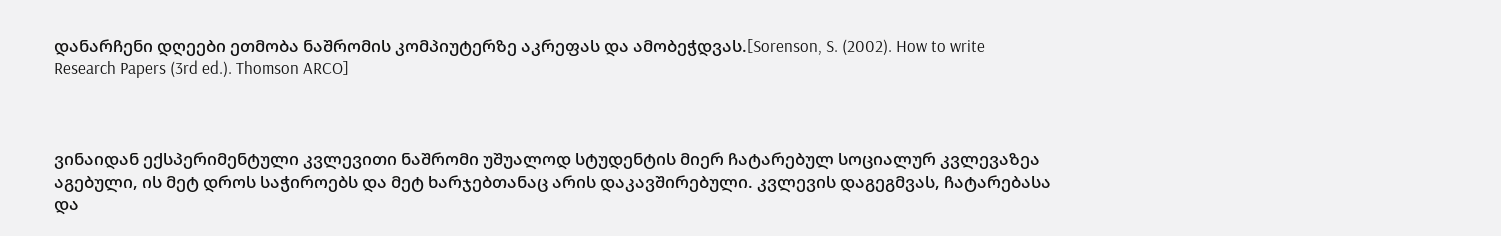დანარჩენი დღეები ეთმობა ნაშრომის კომპიუტერზე აკრეფას და ამობეჭდვას.[Sorenson, S. (2002). How to write Research Papers (3rd ed.). Thomson ARCO]



ვინაიდან ექსპერიმენტული კვლევითი ნაშრომი უშუალოდ სტუდენტის მიერ ჩატარებულ სოციალურ კვლევაზეა აგებული, ის მეტ დროს საჭიროებს და მეტ ხარჯებთანაც არის დაკავშირებული. კვლევის დაგეგმვას, ჩატარებასა და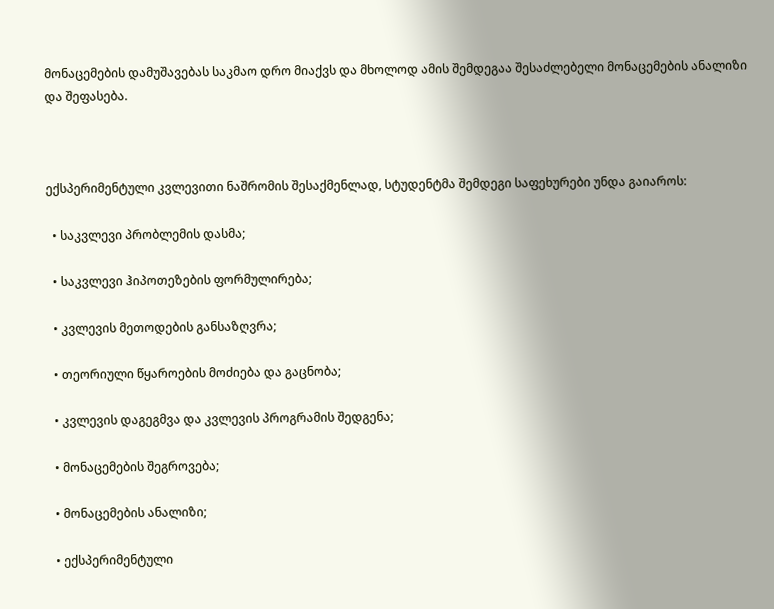მონაცემების დამუშავებას საკმაო დრო მიაქვს და მხოლოდ ამის შემდეგაა შესაძლებელი მონაცემების ანალიზი და შეფასება.



ექსპერიმენტული კვლევითი ნაშრომის შესაქმენლად, სტუდენტმა შემდეგი საფეხურები უნდა გაიაროს:

  • საკვლევი პრობლემის დასმა;

  • საკვლევი ჰიპოთეზების ფორმულირება;

  • კვლევის მეთოდების განსაზღვრა;

  • თეორიული წყაროების მოძიება და გაცნობა;

  • კვლევის დაგეგმვა და კვლევის პროგრამის შედგენა;

  • მონაცემების შეგროვება;

  • მონაცემების ანალიზი;

  • ექსპერიმენტული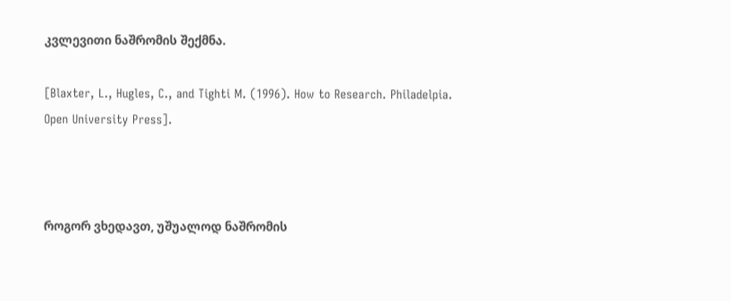კვლევითი ნაშრომის შექმნა.

[Blaxter, L., Hugles, C., and Tighti M. (1996). How to Research. Philadelpia. Open University Press].



როგორ ვხედავთ, უშუალოდ ნაშრომის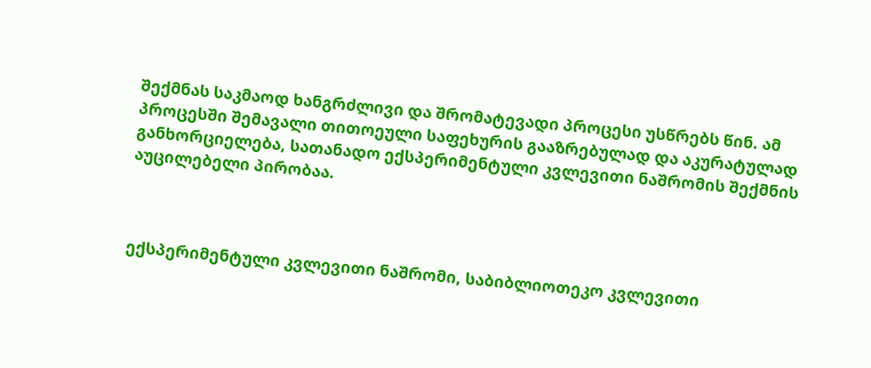შექმნას საკმაოდ ხანგრძლივი და შრომატევადი პროცესი უსწრებს წინ. ამ პროცესში შემავალი თითოეული საფეხურის გააზრებულად და აკურატულად განხორციელება, სათანადო ექსპერიმენტული კვლევითი ნაშრომის შექმნის აუცილებელი პირობაა.



ექსპერიმენტული კვლევითი ნაშრომი, საბიბლიოთეკო კვლევითი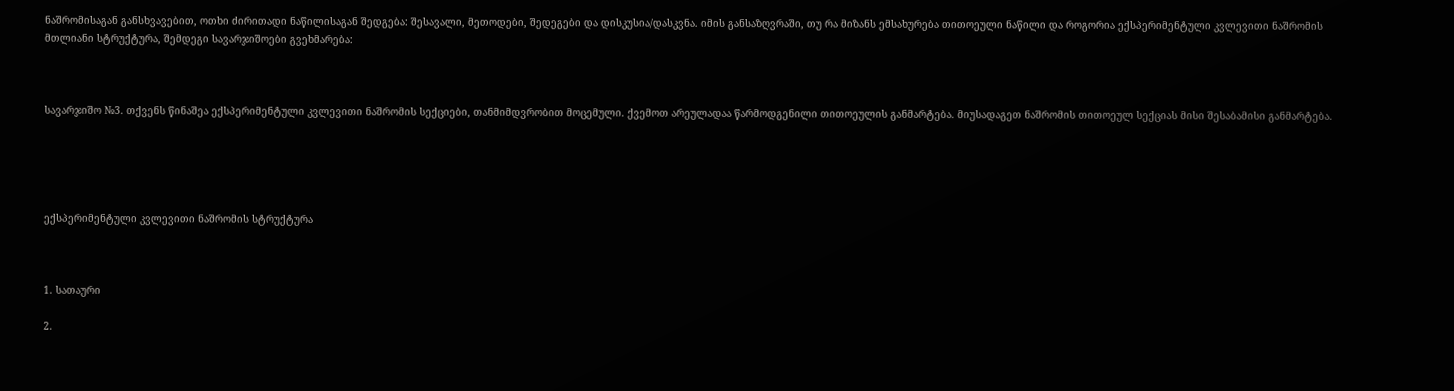ნაშრომისაგან განსხვავებით, ოთხი ძირითადი ნაწილისაგან შედგება: შესავალი, მეთოდები, შედეგები და დისკუსია/დასკვნა. იმის განსაზღვრაში, თუ რა მიზანს ემსახურება თითოეული ნაწილი და როგორია ექსპერიმენტული კვლევითი ნაშრომის მთლიანი სტრუქტურა, შემდეგი სავარჯიშოები გვეხმარება:



სავარჯიშო №3. თქვენს წინაშეა ექსპერიმენტული კვლევითი ნაშრომის სექციები, თანმიმდვრობით მოცემული. ქვემოთ არეულადაა წარმოდგენილი თითოეულის განმარტება. მიუსადაგეთ ნაშრომის თითოეულ სექციას მისი შესაბამისი განმარტება.





ექსპერიმენტული კვლევითი ნაშრომის სტრუქტურა



1. სათაური

2.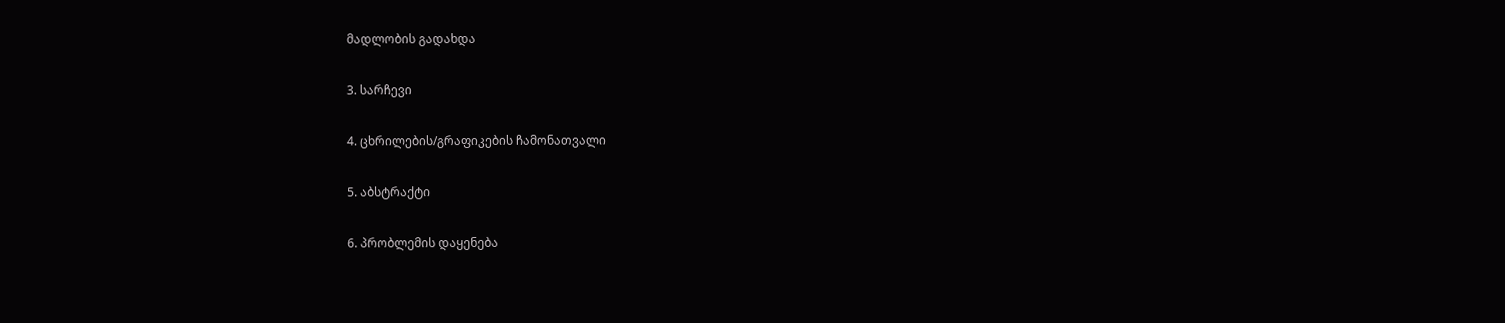მადლობის გადახდა

3. სარჩევი

4. ცხრილების/გრაფიკების ჩამონათვალი

5. აბსტრაქტი

6. პრობლემის დაყენება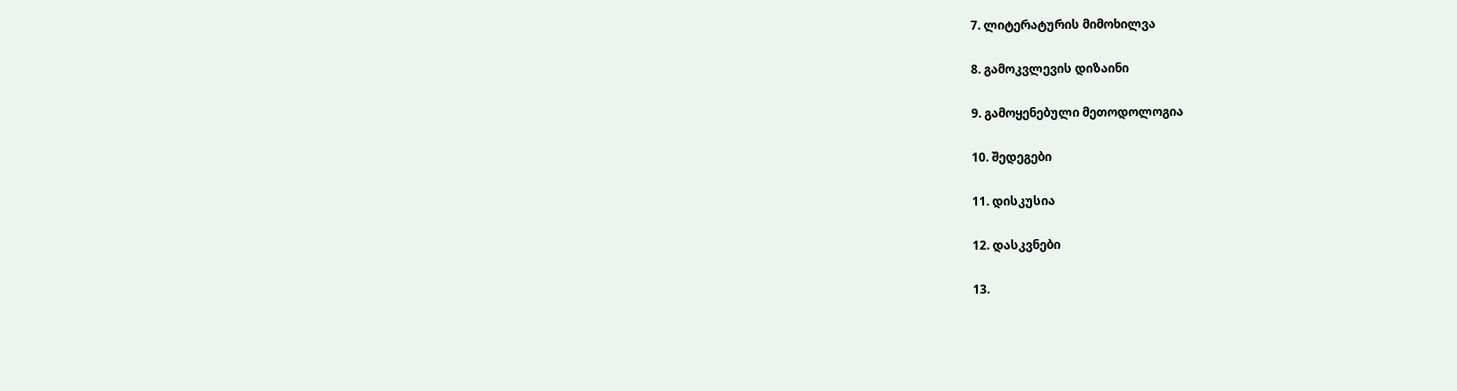7. ლიტერატურის მიმოხილვა

8. გამოკვლევის დიზაინი

9. გამოყენებული მეთოდოლოგია

10. შედეგები

11. დისკუსია

12. დასკვნები

13.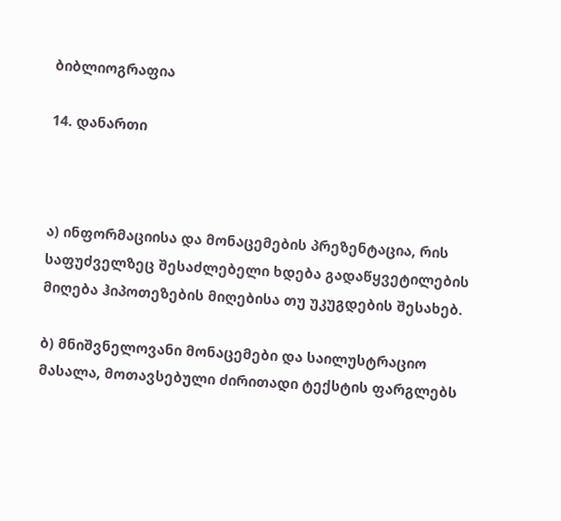ბიბლიოგრაფია

14. დანართი



ა) ინფორმაციისა და მონაცემების პრეზენტაცია, რის საფუძველზეც შესაძლებელი ხდება გადაწყვეტილების მიღება ჰიპოთეზების მიღებისა თუ უკუგდების შესახებ.

ბ) მნიშვნელოვანი მონაცემები და საილუსტრაციო მასალა, მოთავსებული ძირითადი ტექსტის ფარგლებს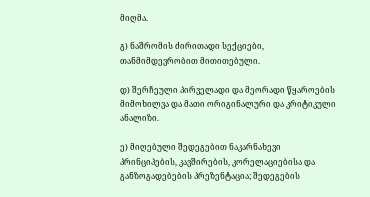მიღმა.

გ) ნაშრომის ძირითადი სექციები, თანმიმდევრობით მითითებული.

დ) შერჩეული პირველადი და მეორადი წყაროების მიმოხილვა და მათი ორიგინალური და კრიტიკული ანალიზი.

ე) მიღებული შედეგებით ნაკარნახევი პრინციპების, კავშირების, კორელაციებისა და განზოგადებების პრეზენტაცია; შედეგების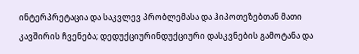ინტერპრეტაცია და საკვლევ პრობლემასა და ჰიპოთეზებთან მათი კავშირის ჩვენება; დედუქციურინდუქციური დასკვნების გამოტანა და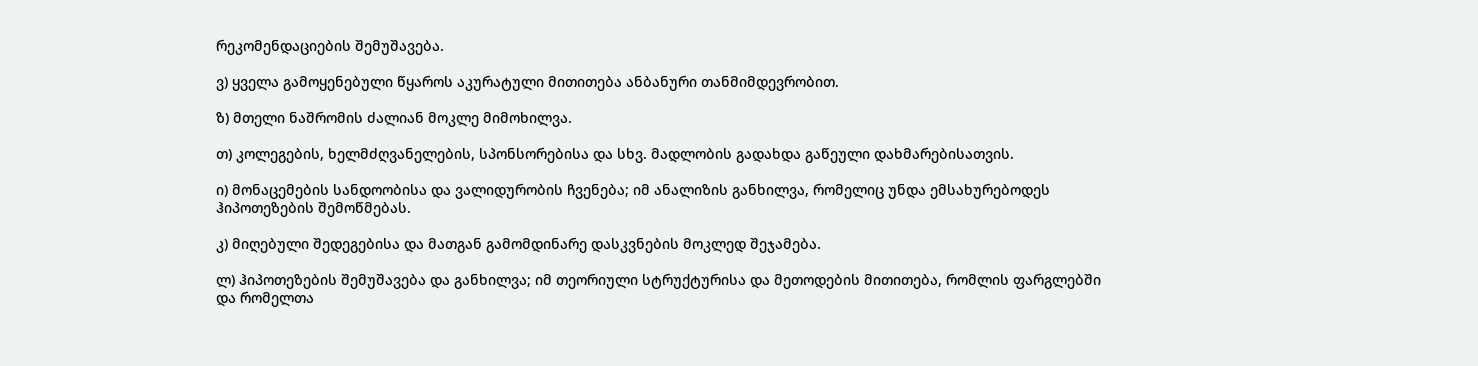რეკომენდაციების შემუშავება.

ვ) ყველა გამოყენებული წყაროს აკურატული მითითება ანბანური თანმიმდევრობით.

ზ) მთელი ნაშრომის ძალიან მოკლე მიმოხილვა.

თ) კოლეგების, ხელმძღვანელების, სპონსორებისა და სხვ. მადლობის გადახდა გაწეული დახმარებისათვის.

ი) მონაცემების სანდოობისა და ვალიდურობის ჩვენება; იმ ანალიზის განხილვა, რომელიც უნდა ემსახურებოდეს ჰიპოთეზების შემოწმებას.

კ) მიღებული შედეგებისა და მათგან გამომდინარე დასკვნების მოკლედ შეჯამება.

ლ) ჰიპოთეზების შემუშავება და განხილვა; იმ თეორიული სტრუქტურისა და მეთოდების მითითება, რომლის ფარგლებში და რომელთა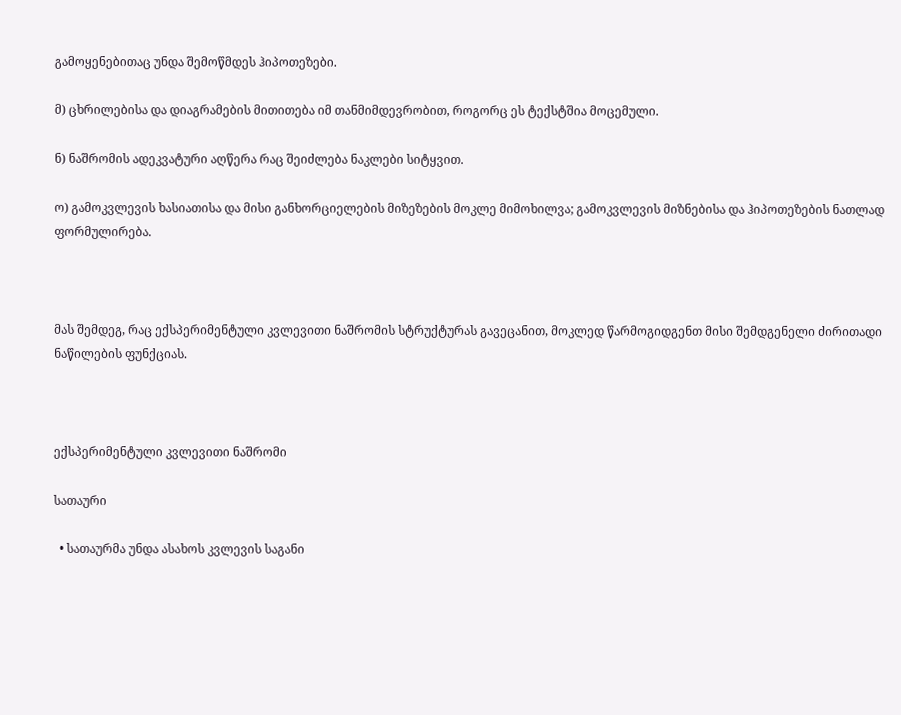გამოყენებითაც უნდა შემოწმდეს ჰიპოთეზები.

მ) ცხრილებისა და დიაგრამების მითითება იმ თანმიმდევრობით, როგორც ეს ტექსტშია მოცემული.

ნ) ნაშრომის ადეკვატური აღწერა რაც შეიძლება ნაკლები სიტყვით.

ო) გამოკვლევის ხასიათისა და მისი განხორციელების მიზეზების მოკლე მიმოხილვა; გამოკვლევის მიზნებისა და ჰიპოთეზების ნათლად ფორმულირება.



მას შემდეგ, რაც ექსპერიმენტული კვლევითი ნაშრომის სტრუქტურას გავეცანით, მოკლედ წარმოგიდგენთ მისი შემდგენელი ძირითადი ნაწილების ფუნქციას.



ექსპერიმენტული კვლევითი ნაშრომი

სათაური

  • სათაურმა უნდა ასახოს კვლევის საგანი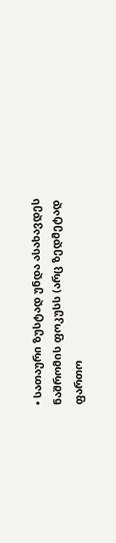• სათაური ზუსტად უნდა ასახავდეს ნაშრომის ფოკუსს (არც ზედმეტად ფართო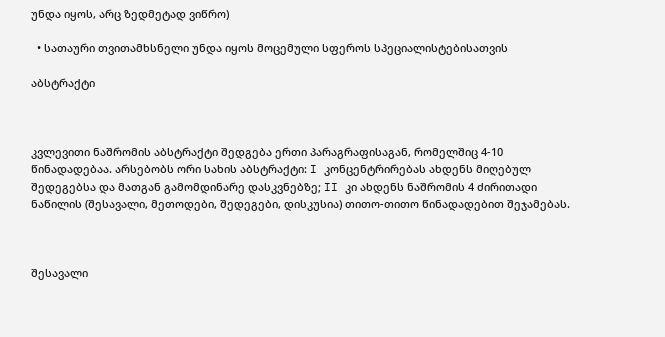უნდა იყოს, არც ზედმეტად ვიწრო)

  • სათაური თვითამხსნელი უნდა იყოს მოცემული სფეროს სპეციალისტებისათვის

აბსტრაქტი



კვლევითი ნაშრომის აბსტრაქტი შედგება ერთი პარაგრაფისაგან, რომელშიც 4-10 წინადადებაა. არსებობს ორი სახის აბსტრაქტი: I კონცენტრირებას ახდენს მიღებულ შედეგებსა და მათგან გამომდინარე დასკვნებზე; II კი ახდენს ნაშრომის 4 ძირითადი ნაწილის (შესავალი, მეთოდები, შედეგები, დისკუსია) თითო-თითო წინადადებით შეჯამებას.



შესავალი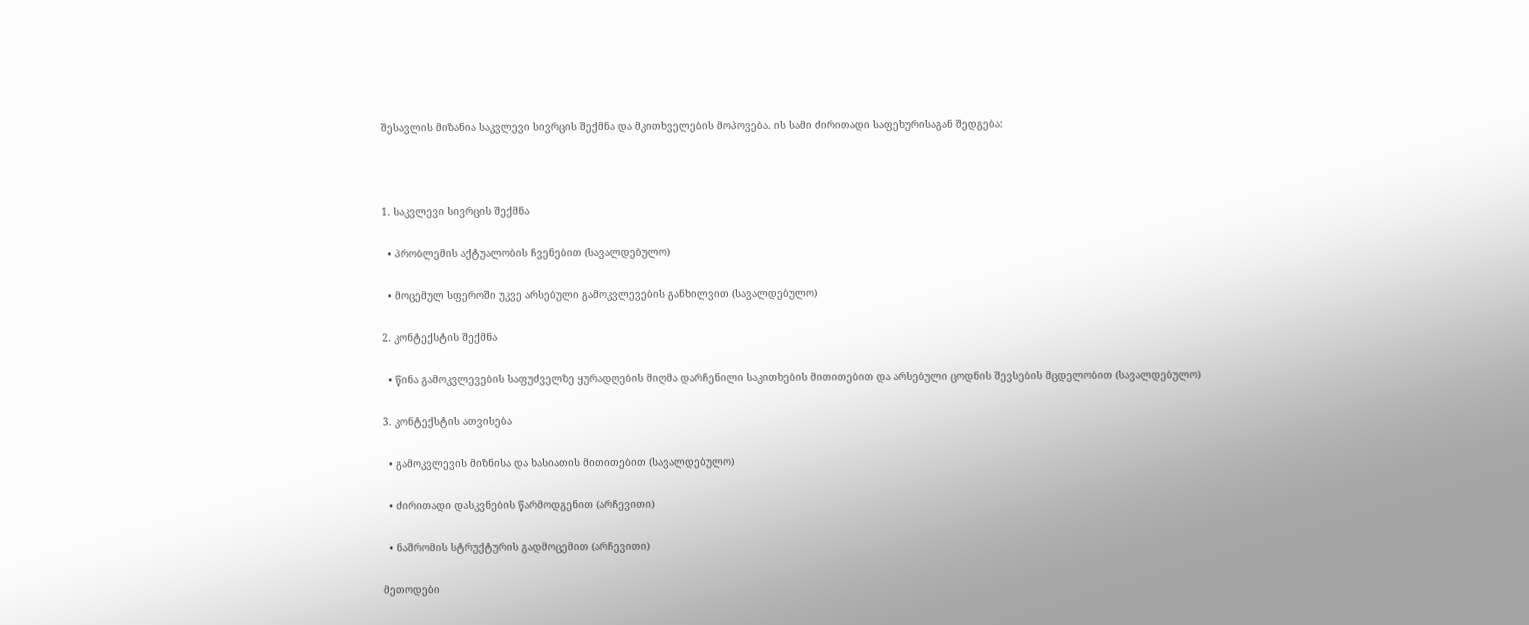შესავლის მიზანია საკვლევი სივრცის შექმნა და მკითხველების მოპოვება. ის სამი ძირითადი საფეხურისაგან შედგება:



1. საკვლევი სივრცის შექმნა

  • პრობლემის აქტუალობის ჩვენებით (სავალდებულო)

  • მოცემულ სფეროში უკვე არსებული გამოკვლევების განხილვით (სავალდებულო)

2. კონტექსტის შექმნა

  • წინა გამოკვლევების საფუძველზე ყურადღების მიღმა დარჩენილი საკითხების მითითებით და არსებული ცოდნის შევსების მცდელობით (სავალდებულო)

3. კონტექსტის ათვისება

  • გამოკვლევის მიზნისა და ხასიათის მითითებით (სავალდებულო)

  • ძირითადი დასკვნების წარმოდგენით (არჩევითი)

  • ნაშრომის სტრუქტურის გადმოცემით (არჩევითი)

მეთოდები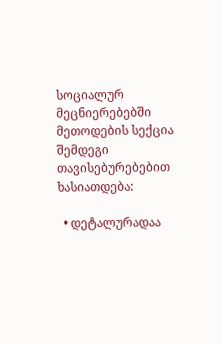სოციალურ მეცნიერებებში მეთოდების სექცია შემდეგი თავისებურებებით ხასიათდება:

  • დეტალურადაა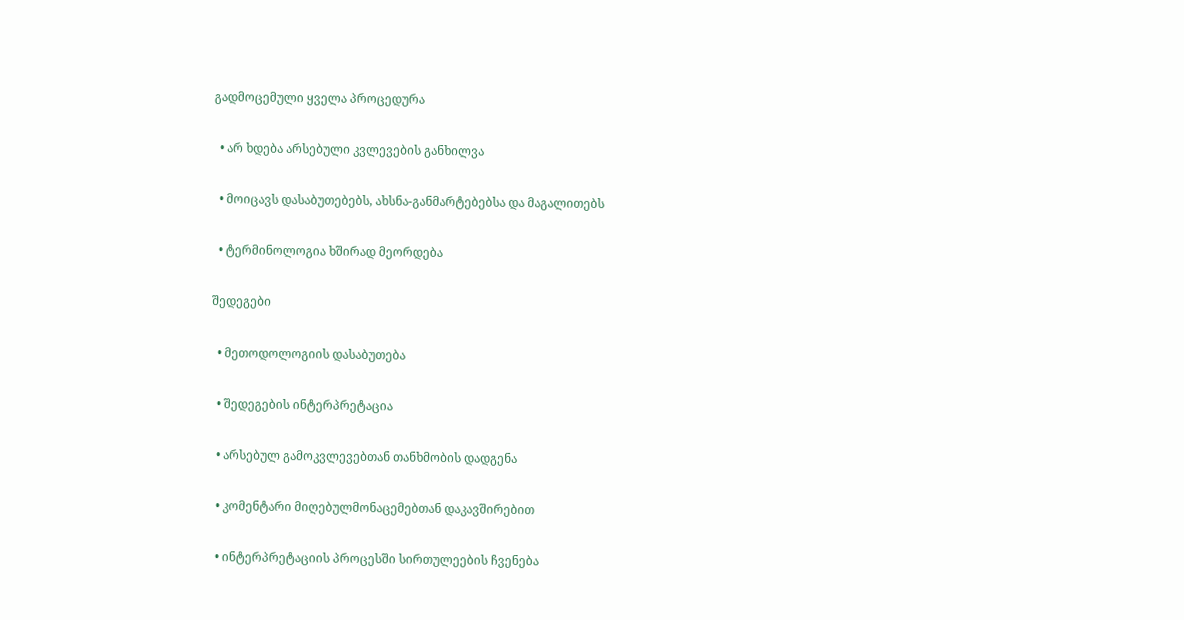გადმოცემული ყველა პროცედურა

  • არ ხდება არსებული კვლევების განხილვა

  • მოიცავს დასაბუთებებს, ახსნა-განმარტებებსა და მაგალითებს

  • ტერმინოლოგია ხშირად მეორდება

შედეგები

  • მეთოდოლოგიის დასაბუთება

  • შედეგების ინტერპრეტაცია

  • არსებულ გამოკვლევებთან თანხმობის დადგენა

  • კომენტარი მიღებულმონაცემებთან დაკავშირებით

  • ინტერპრეტაციის პროცესში სირთულეების ჩვენება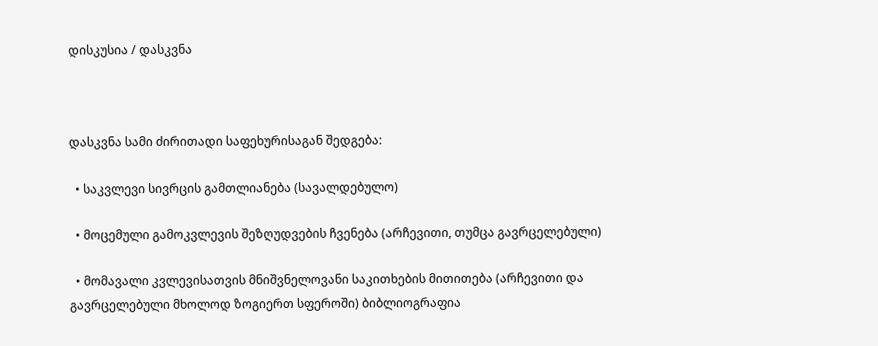დისკუსია / დასკვნა



დასკვნა სამი ძირითადი საფეხურისაგან შედგება:

  • საკვლევი სივრცის გამთლიანება (სავალდებულო)

  • მოცემული გამოკვლევის შეზღუდვების ჩვენება (არჩევითი, თუმცა გავრცელებული)

  • მომავალი კვლევისათვის მნიშვნელოვანი საკითხების მითითება (არჩევითი და გავრცელებული მხოლოდ ზოგიერთ სფეროში) ბიბლიოგრაფია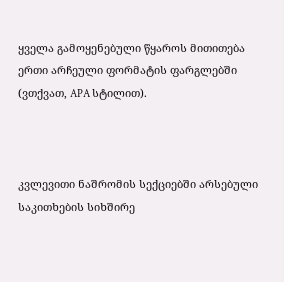ყველა გამოყენებული წყაროს მითითება ერთი არჩეული ფორმატის ფარგლებში (ვთქვათ, APA სტილით).



კვლევითი ნაშრომის სექციებში არსებული საკითხების სიხშირე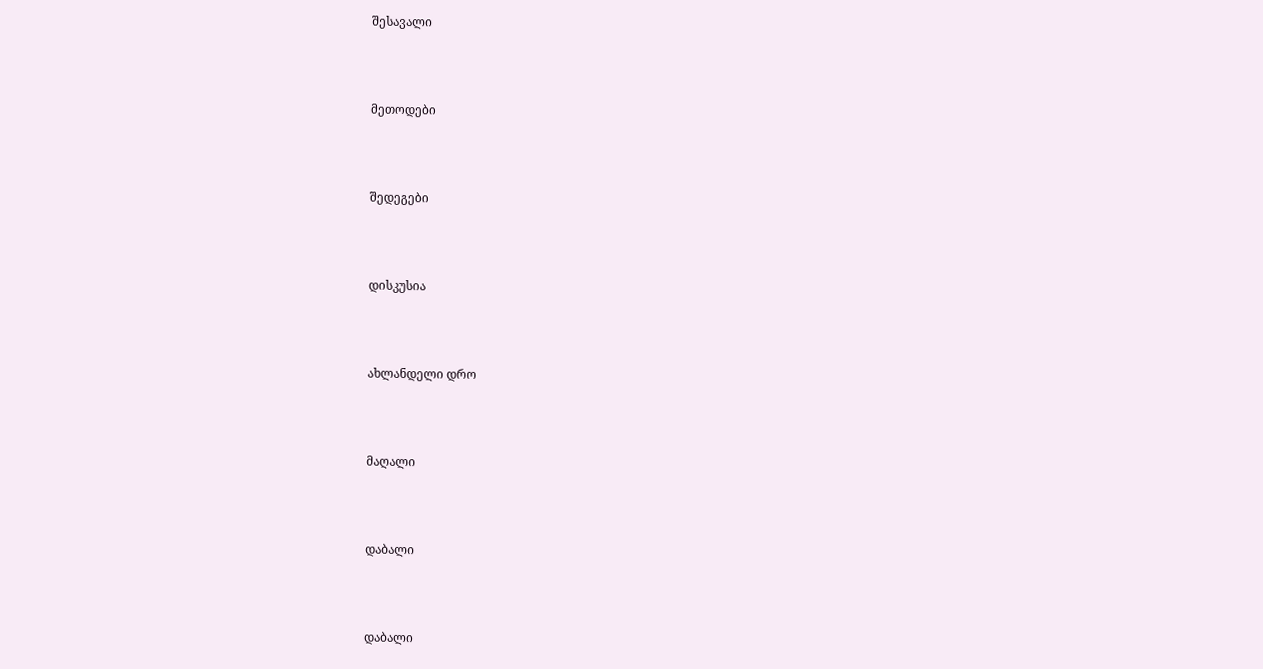შესავალი



მეთოდები



შედეგები



დისკუსია



ახლანდელი დრო



მაღალი



დაბალი



დაბალი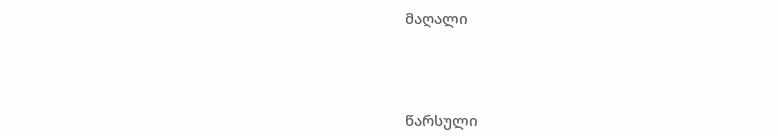მაღალი



წარსული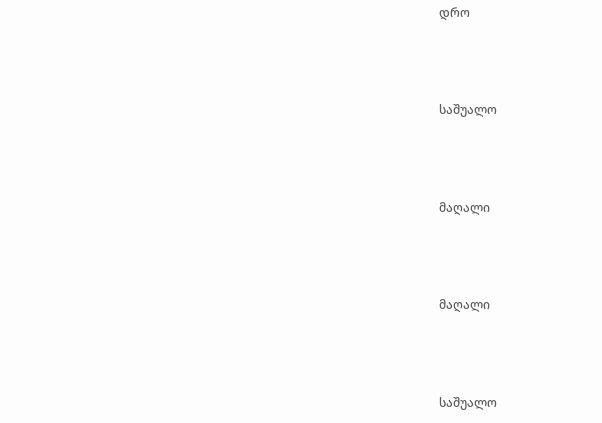დრო



საშუალო



მაღალი



მაღალი



საშუალო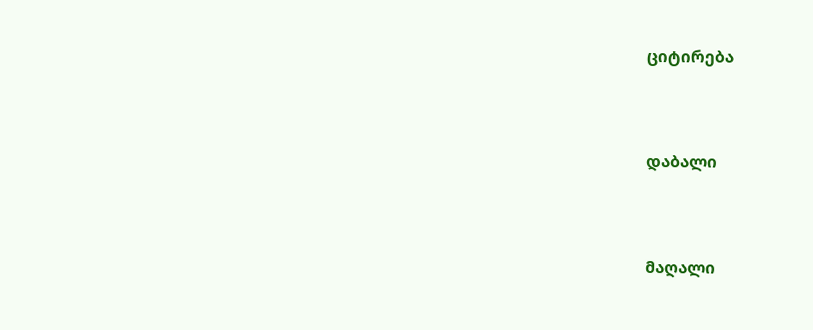ციტირება



დაბალი



მაღალი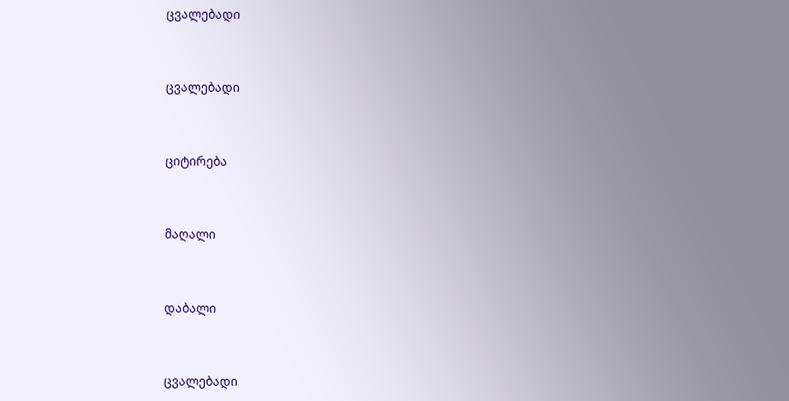ცვალებადი



ცვალებადი



ციტირება



მაღალი



დაბალი



ცვალებადი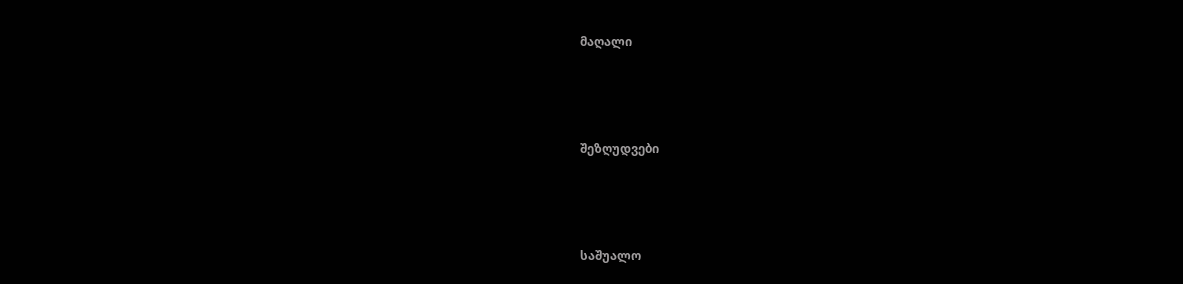მაღალი



შეზღუდვები



საშუალო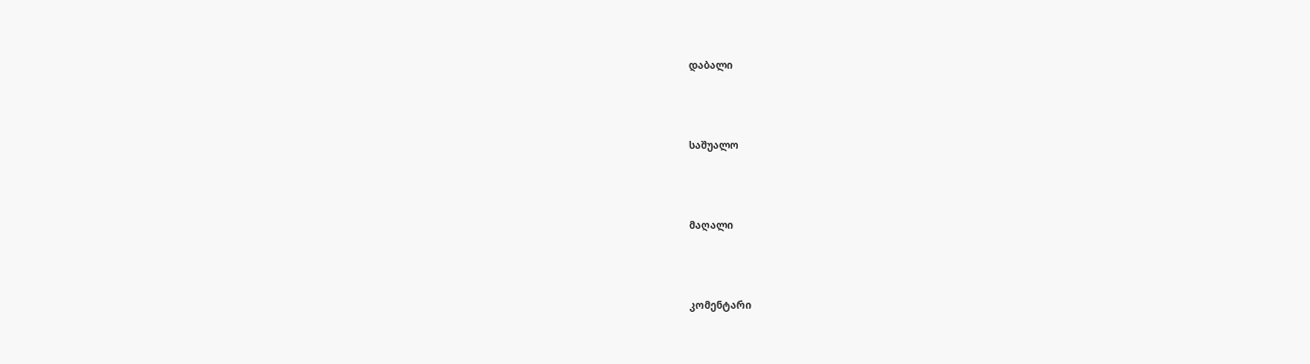დაბალი



საშუალო



მაღალი



კომენტარი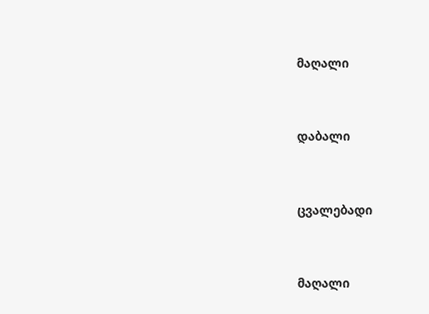მაღალი



დაბალი



ცვალებადი



მაღალი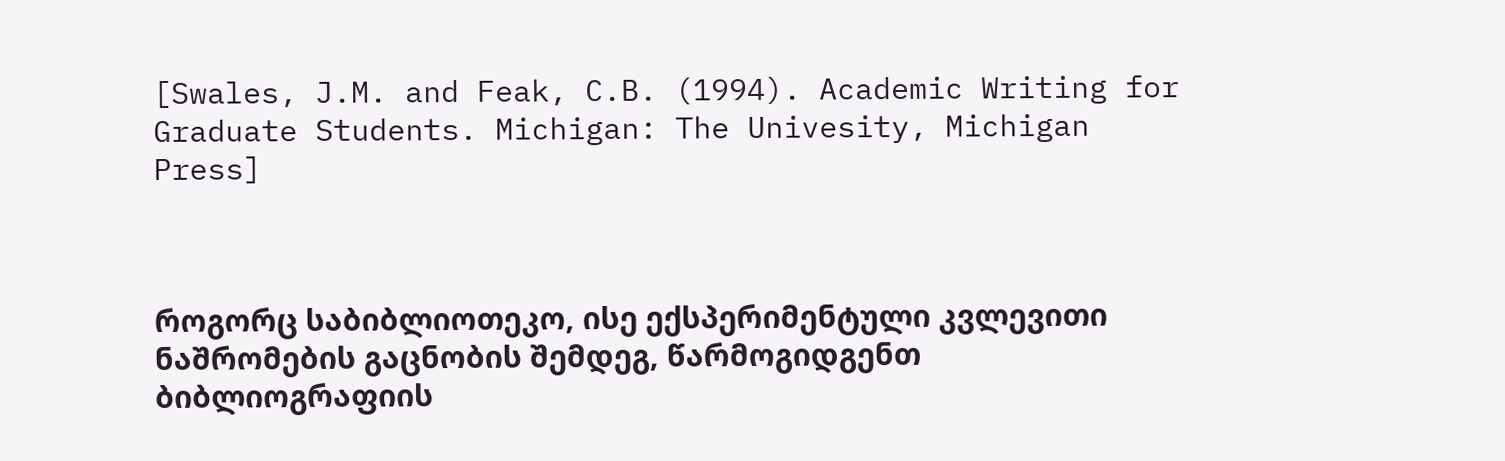[Swales, J.M. and Feak, C.B. (1994). Academic Writing for Graduate Students. Michigan: The Univesity, Michigan Press]



როგორც საბიბლიოთეკო, ისე ექსპერიმენტული კვლევითი ნაშრომების გაცნობის შემდეგ, წარმოგიდგენთ ბიბლიოგრაფიის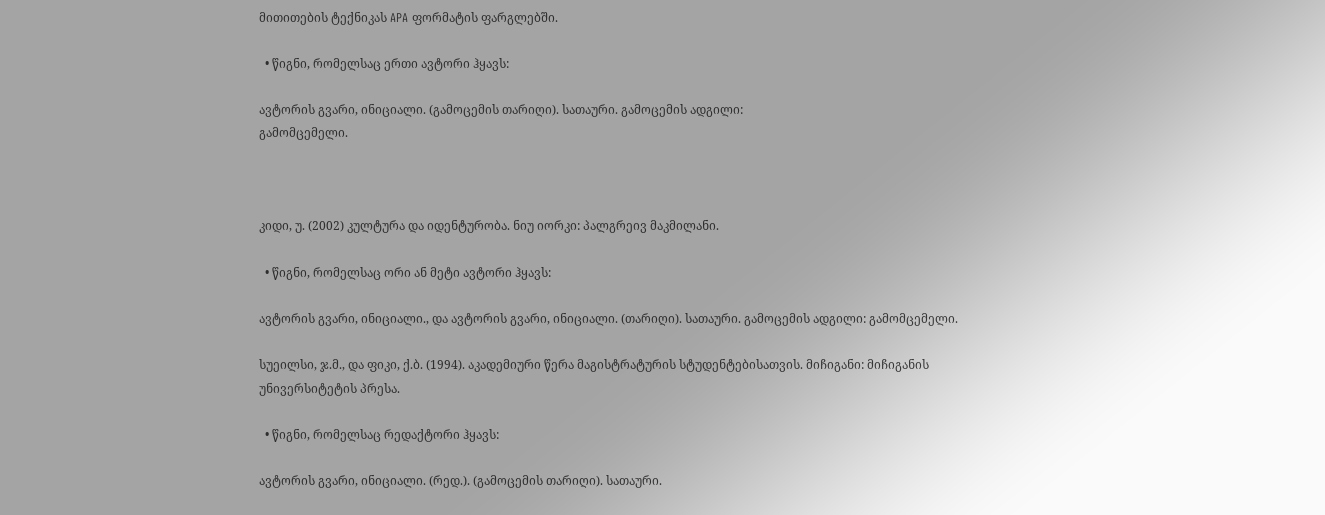მითითების ტექნიკას APA ფორმატის ფარგლებში.

  • წიგნი, რომელსაც ერთი ავტორი ჰყავს:

ავტორის გვარი, ინიციალი. (გამოცემის თარიღი). სათაური. გამოცემის ადგილი:
გამომცემელი.



კიდი, უ. (2002) კულტურა და იდენტურობა. ნიუ იორკი: პალგრეივ მაკმილანი.

  • წიგნი, რომელსაც ორი ან მეტი ავტორი ჰყავს:

ავტორის გვარი, ინიციალი., და ავტორის გვარი, ინიციალი. (თარიღი). სათაური. გამოცემის ადგილი: გამომცემელი.

სუეილსი, ჯ.მ., და ფიკი, ქ.ბ. (1994). აკადემიური წერა მაგისტრატურის სტუდენტებისათვის. მიჩიგანი: მიჩიგანის უნივერსიტეტის პრესა.

  • წიგნი, რომელსაც რედაქტორი ჰყავს:

ავტორის გვარი, ინიციალი. (რედ.). (გამოცემის თარიღი). სათაური.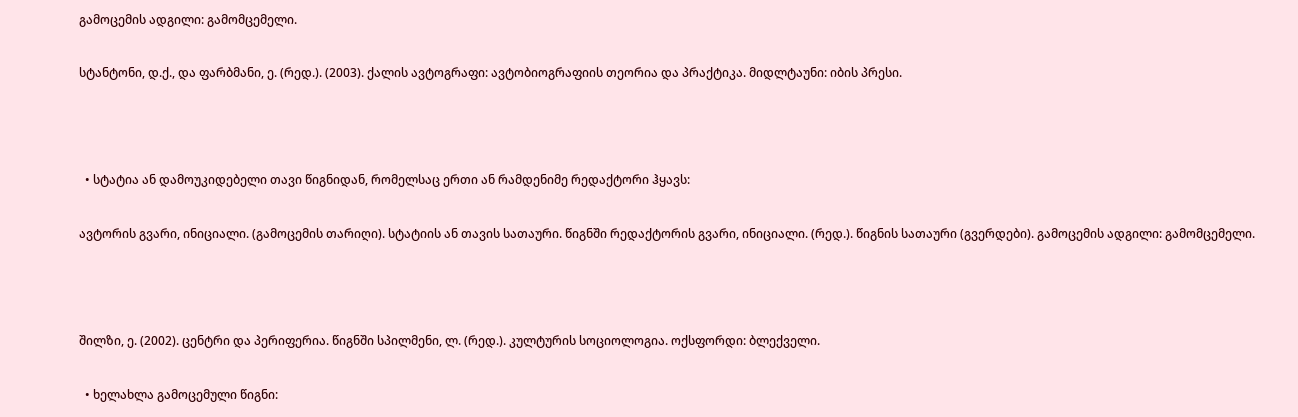გამოცემის ადგილი: გამომცემელი.

სტანტონი, დ.ქ., და ფარბმანი, ე. (რედ.). (2003). ქალის ავტოგრაფი: ავტობიოგრაფიის თეორია და პრაქტიკა. მიდლტაუნი: იბის პრესი.



  • სტატია ან დამოუკიდებელი თავი წიგნიდან, რომელსაც ერთი ან რამდენიმე რედაქტორი ჰყავს:

ავტორის გვარი, ინიციალი. (გამოცემის თარიღი). სტატიის ან თავის სათაური. წიგნში რედაქტორის გვარი, ინიციალი. (რედ.). წიგნის სათაური (გვერდები). გამოცემის ადგილი: გამომცემელი.



შილზი, ე. (2002). ცენტრი და პერიფერია. წიგნში სპილმენი, ლ. (რედ.). კულტურის სოციოლოგია. ოქსფორდი: ბლექველი.

  • ხელახლა გამოცემული წიგნი: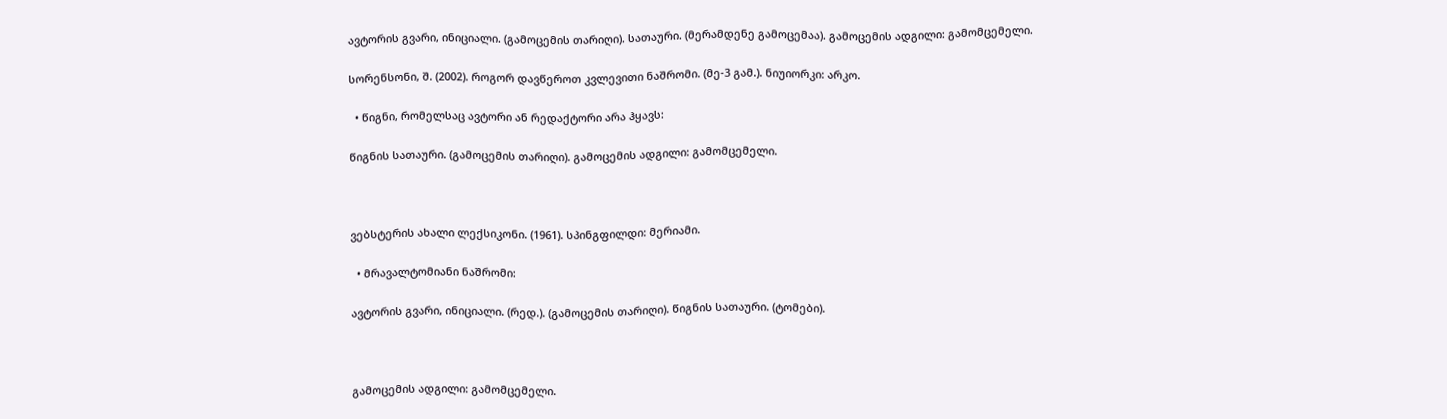ავტორის გვარი, ინიციალი. (გამოცემის თარიღი). სათაური. (მერამდენე გამოცემაა). გამოცემის ადგილი: გამომცემელი.

სორენსონი, შ. (2002). როგორ დავწეროთ კვლევითი ნაშრომი. (მე-3 გამ.). ნიუიორკი: არკო.

  • წიგნი, რომელსაც ავტორი ან რედაქტორი არა ჰყავს:

წიგნის სათაური. (გამოცემის თარიღი). გამოცემის ადგილი: გამომცემელი.



ვებსტერის ახალი ლექსიკონი. (1961). სპინგფილდი: მერიამი.

  • მრავალტომიანი ნაშრომი:

ავტორის გვარი, ინიციალი. (რედ.). (გამოცემის თარიღი). წიგნის სათაური. (ტომები).



გამოცემის ადგილი: გამომცემელი.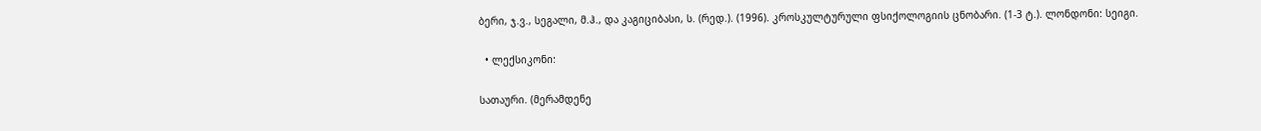ბერი, ჯ.ვ., სეგალი, მ.ჰ., და კაგიციბასი, ს. (რედ.). (1996). კროსკულტურული ფსიქოლოგიის ცნობარი. (1-3 ტ.). ლონდონი: სეიგი.

  • ლექსიკონი:

სათაური. (მერამდენე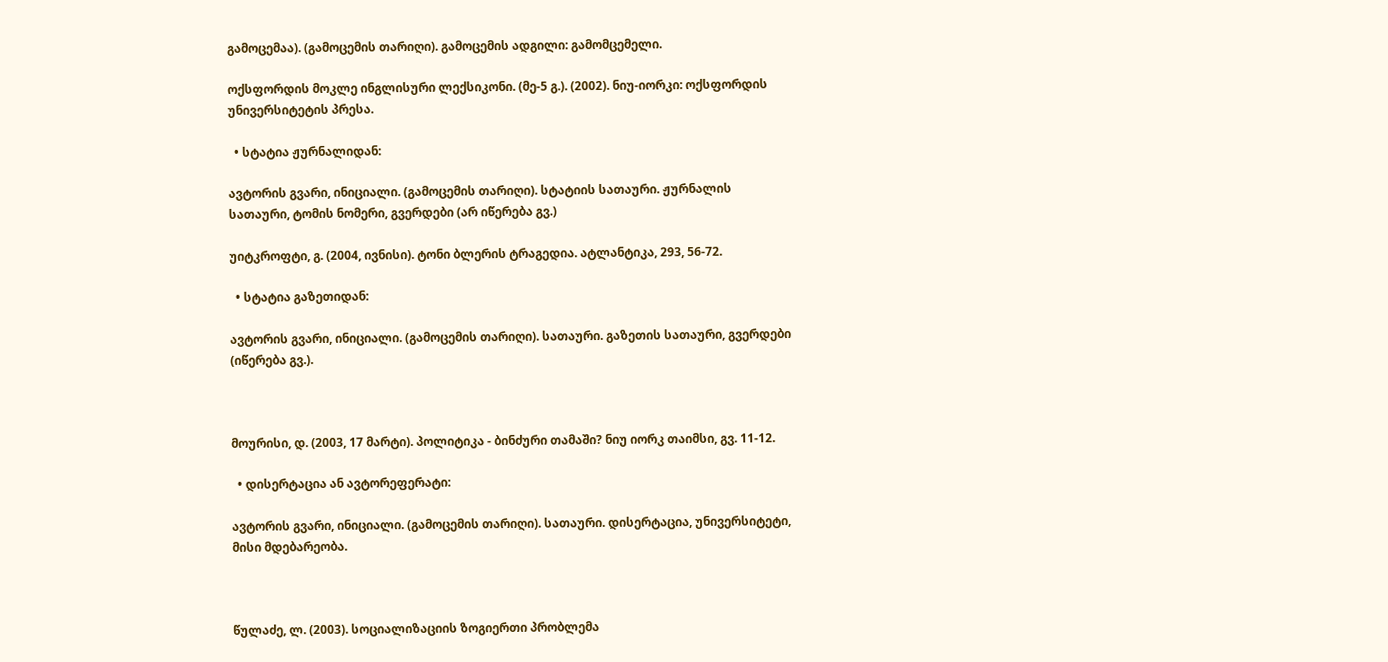გამოცემაა). (გამოცემის თარიღი). გამოცემის ადგილი: გამომცემელი.

ოქსფორდის მოკლე ინგლისური ლექსიკონი. (მე-5 გ.). (2002). ნიუ-იორკი: ოქსფორდის უნივერსიტეტის პრესა.

  • სტატია ჟურნალიდან:

ავტორის გვარი, ინიციალი. (გამოცემის თარიღი). სტატიის სათაური. ჟურნალის სათაური, ტომის ნომერი, გვერდები (არ იწერება გვ.)

უიტკროფტი, გ. (2004, ივნისი). ტონი ბლერის ტრაგედია. ატლანტიკა, 293, 56-72.

  • სტატია გაზეთიდან:

ავტორის გვარი, ინიციალი. (გამოცემის თარიღი). სათაური. გაზეთის სათაური, გვერდები (იწერება გვ.).



მოურისი, დ. (2003, 17 მარტი). პოლიტიკა - ბინძური თამაში? ნიუ იორკ თაიმსი, გვ. 11-12.

  • დისერტაცია ან ავტორეფერატი:

ავტორის გვარი, ინიციალი. (გამოცემის თარიღი). სათაური. დისერტაცია, უნივერსიტეტი, მისი მდებარეობა.



წულაძე, ლ. (2003). სოციალიზაციის ზოგიერთი პრობლემა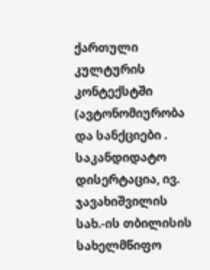ქართული კულტურის კონტექსტში (ავტონომიურობა და სანქციები . საკანდიდატო დისერტაცია, ივ. ჯავახიშვილის სახ.-ის თბილისის სახელმწიფო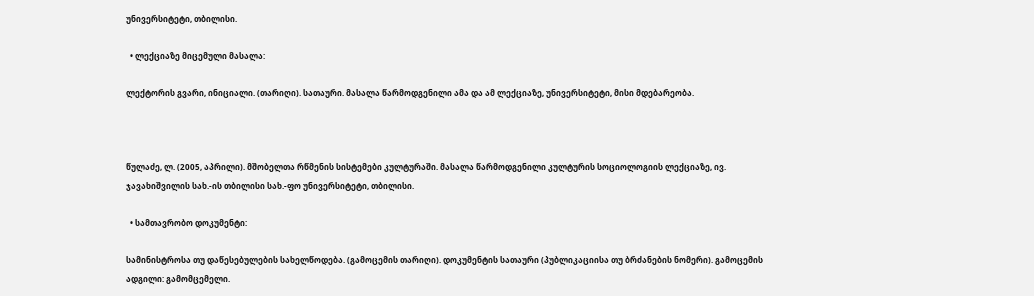უნივერსიტეტი, თბილისი.

  • ლექციაზე მიცემული მასალა:

ლექტორის გვარი, ინიციალი. (თარიღი). სათაური. მასალა წარმოდგენილი ამა და ამ ლექციაზე, უნივერსიტეტი, მისი მდებარეობა.



წულაძე, ლ. (2005, აპრილი). მშობელთა რწმენის სისტემები კულტურაში. მასალა წარმოდგენილი კულტურის სოციოლოგიის ლექციაზე, ივ. ჯავახიშვილის სახ.-ის თბილისი სახ.-ფო უნივერსიტეტი, თბილისი.

  • სამთავრობო დოკუმენტი:

სამინისტროსა თუ დაწესებულების სახელწოდება. (გამოცემის თარიღი). დოკუმენტის სათაური (პუბლიკაციისა თუ ბრძანების ნომერი). გამოცემის ადგილი: გამომცემელი.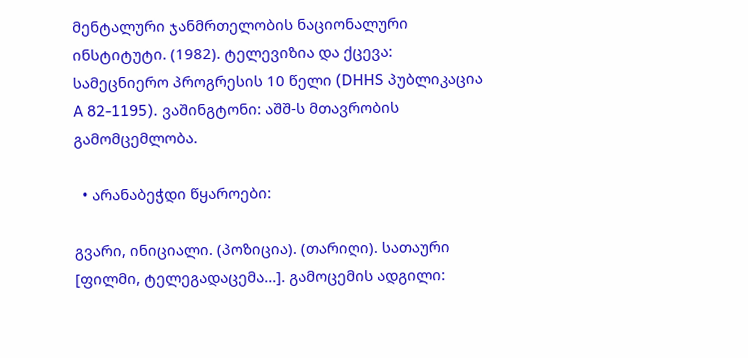მენტალური ჯანმრთელობის ნაციონალური ინსტიტუტი. (1982). ტელევიზია და ქცევა: სამეცნიერო პროგრესის 10 წელი (DHHS პუბლიკაცია A 82-1195). ვაშინგტონი: აშშ-ს მთავრობის გამომცემლობა.

  • არანაბეჭდი წყაროები:

გვარი, ინიციალი. (პოზიცია). (თარიღი). სათაური [ფილმი, ტელეგადაცემა...]. გამოცემის ადგილი: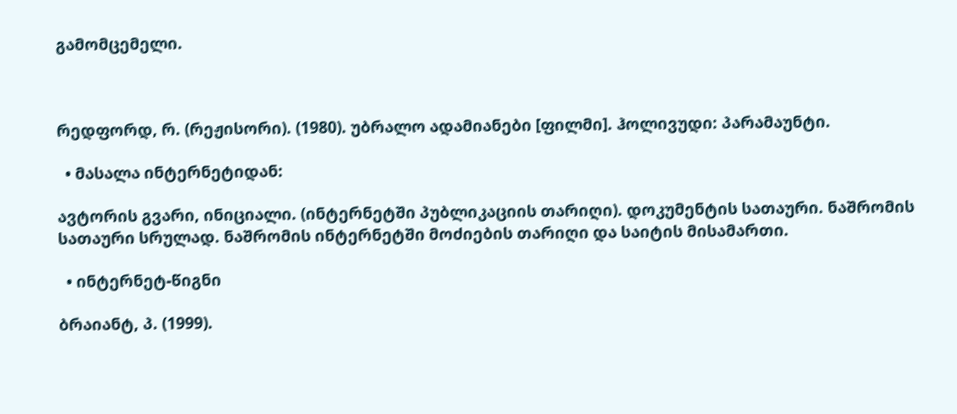გამომცემელი.



რედფორდ, რ. (რეჟისორი). (1980). უბრალო ადამიანები [ფილმი]. ჰოლივუდი: პარამაუნტი.

  • მასალა ინტერნეტიდან:

ავტორის გვარი, ინიციალი. (ინტერნეტში პუბლიკაციის თარიღი). დოკუმენტის სათაური. ნაშრომის სათაური სრულად. ნაშრომის ინტერნეტში მოძიების თარიღი და საიტის მისამართი.

  • ინტერნეტ-წიგნი

ბრაიანტ, პ. (1999).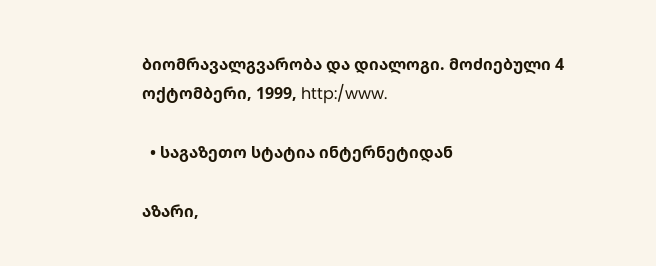ბიომრავალგვარობა და დიალოგი. მოძიებული 4 ოქტომბერი, 1999, http:/www.

  • საგაზეთო სტატია ინტერნეტიდან

აზარი,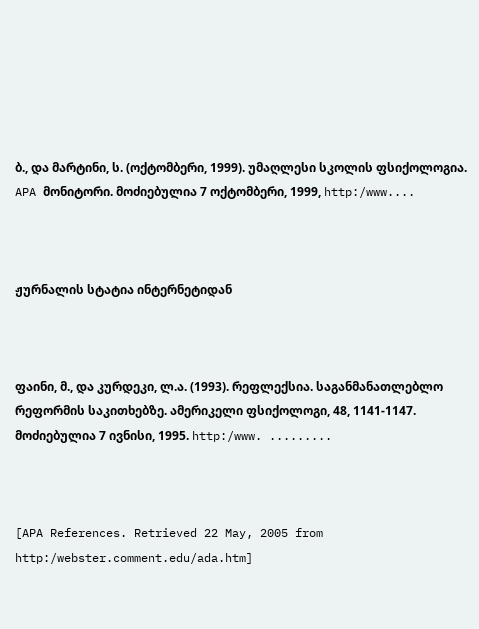ბ., და მარტინი, ს. (ოქტომბერი, 1999). უმაღლესი სკოლის ფსიქოლოგია. APA მონიტორი. მოძიებულია 7 ოქტომბერი, 1999, http:/www....



ჟურნალის სტატია ინტერნეტიდან



ფაინი, მ., და კურდეკი, ლ.ა. (1993). რეფლექსია. საგანმანათლებლო რეფორმის საკითხებზე. ამერიკელი ფსიქოლოგი, 48, 1141-1147. მოძიებულია 7 ივნისი, 1995. http:/www. .........



[APA References. Retrieved 22 May, 2005 from http:/webster.comment.edu/ada.htm]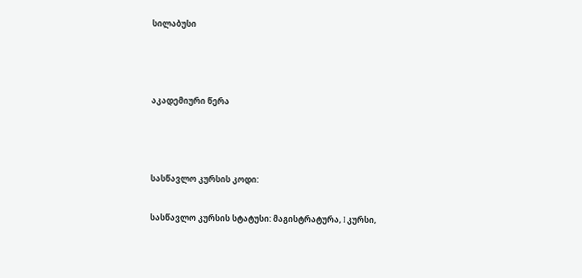სილაბუსი



აკადემიური წერა



სასწავლო კურსის კოდი:

სასწავლო კურსის სტატუსი: მაგისტრატურა, I კურსი,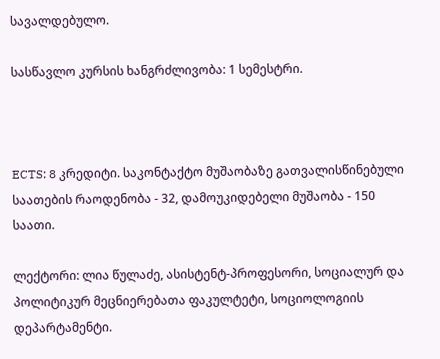სავალდებულო.

სასწავლო კურსის ხანგრძლივობა: 1 სემესტრი.



ECTS: 8 კრედიტი. საკონტაქტო მუშაობაზე გათვალისწინებული საათების რაოდენობა - 32, დამოუკიდებელი მუშაობა - 150 საათი.

ლექტორი: ლია წულაძე, ასისტენტ-პროფესორი, სოციალურ და პოლიტიკურ მეცნიერებათა ფაკულტეტი, სოციოლოგიის დეპარტამენტი.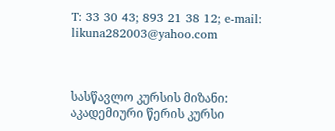T: 33 30 43; 893 21 38 12; e-mail: likuna282003@yahoo.com



სასწავლო კურსის მიზანი: აკადემიური წერის კურსი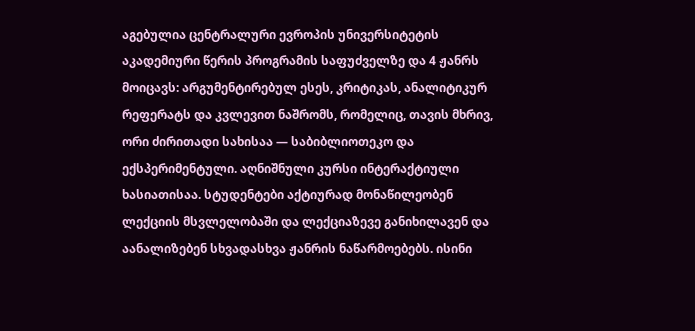აგებულია ცენტრალური ევროპის უნივერსიტეტის აკადემიური წერის პროგრამის საფუძველზე და 4 ჟანრს მოიცავს: არგუმენტირებულ ესეს, კრიტიკას, ანალიტიკურ რეფერატს და კვლევით ნაშრომს, რომელიც, თავის მხრივ, ორი ძირითადი სახისაა — საბიბლიოთეკო და ექსპერიმენტული. აღნიშნული კურსი ინტერაქტიული ხასიათისაა. სტუდენტები აქტიურად მონაწილეობენ ლექციის მსვლელობაში და ლექციაზევე განიხილავენ და აანალიზებენ სხვადასხვა ჟანრის ნაწარმოებებს. ისინი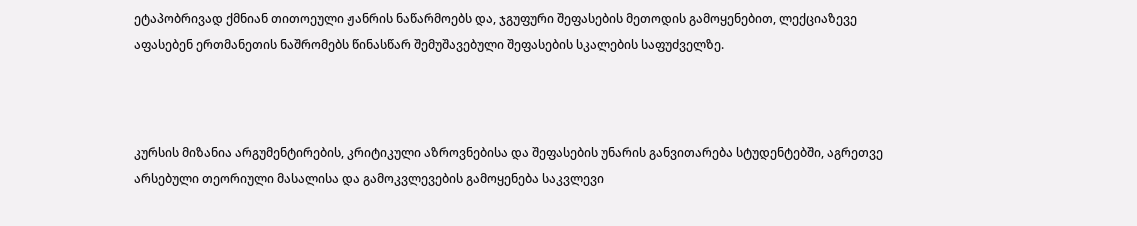ეტაპობრივად ქმნიან თითოეული ჟანრის ნაწარმოებს და, ჯგუფური შეფასების მეთოდის გამოყენებით, ლექციაზევე აფასებენ ერთმანეთის ნაშრომებს წინასწარ შემუშავებული შეფასების სკალების საფუძველზე.



კურსის მიზანია არგუმენტირების, კრიტიკული აზროვნებისა და შეფასების უნარის განვითარება სტუდენტებში, აგრეთვე არსებული თეორიული მასალისა და გამოკვლევების გამოყენება საკვლევი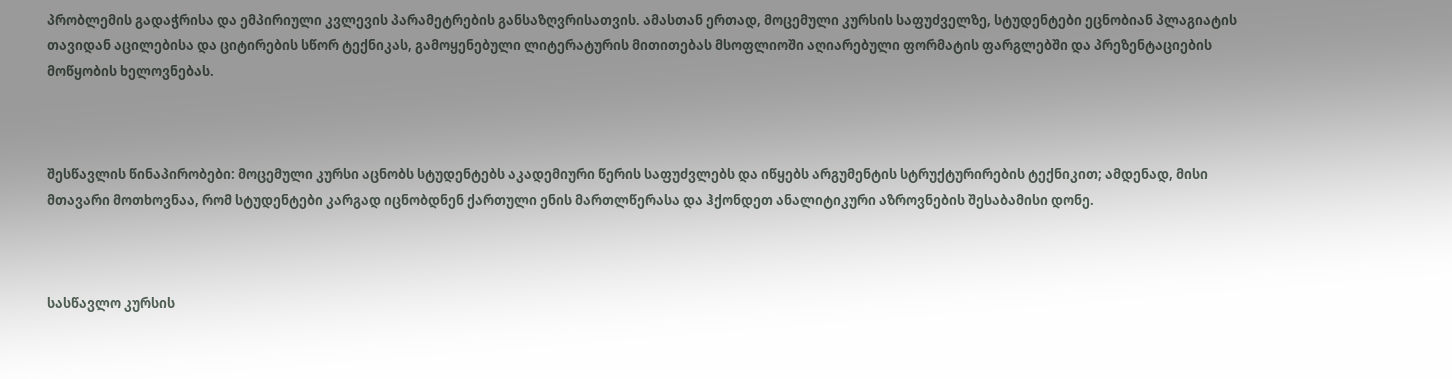პრობლემის გადაჭრისა და ემპირიული კვლევის პარამეტრების განსაზღვრისათვის. ამასთან ერთად, მოცემული კურსის საფუძველზე, სტუდენტები ეცნობიან პლაგიატის თავიდან აცილებისა და ციტირების სწორ ტექნიკას, გამოყენებული ლიტერატურის მითითებას მსოფლიოში აღიარებული ფორმატის ფარგლებში და პრეზენტაციების მოწყობის ხელოვნებას.



შესწავლის წინაპირობები: მოცემული კურსი აცნობს სტუდენტებს აკადემიური წერის საფუძვლებს და იწყებს არგუმენტის სტრუქტურირების ტექნიკით; ამდენად, მისი მთავარი მოთხოვნაა, რომ სტუდენტები კარგად იცნობდნენ ქართული ენის მართლწერასა და ჰქონდეთ ანალიტიკური აზროვნების შესაბამისი დონე.



სასწავლო კურსის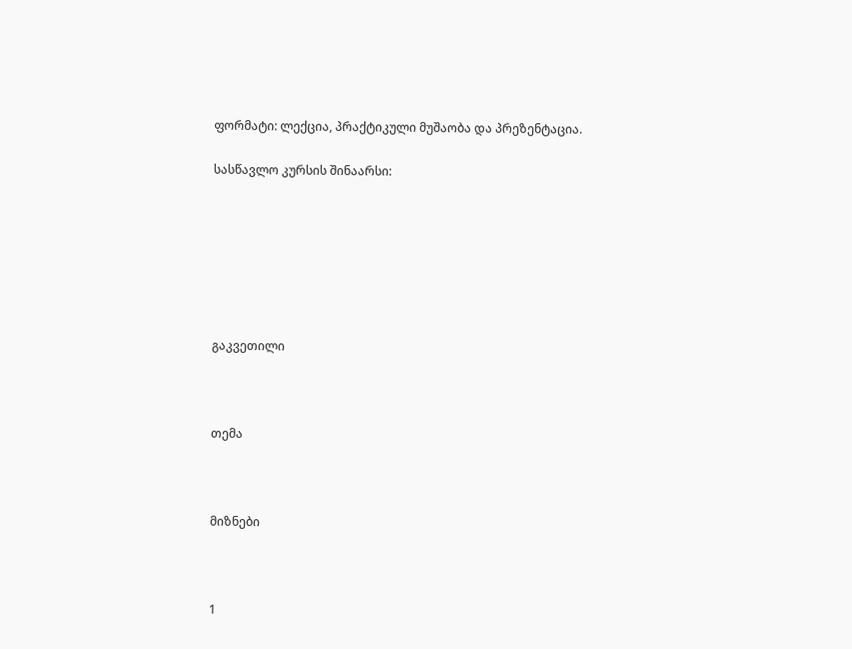ფორმატი: ლექცია, პრაქტიკული მუშაობა და პრეზენტაცია.

სასწავლო კურსის შინაარსი:







გაკვეთილი



თემა



მიზნები



1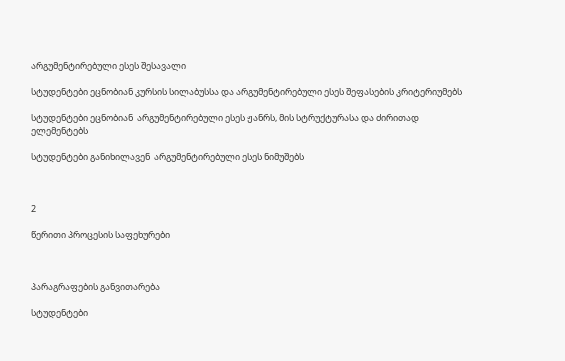არგუმენტირებული ესეს შესავალი

სტუდენტები ეცნობიან კურსის სილაბუსსა და არგუმენტირებული ესეს შეფასების კრიტერიუმებს

სტუდენტები ეცნობიან  არგუმენტირებული ესეს ჟანრს, მის სტრუქტურასა და ძირითად ელემენტებს

სტუდენტები განიხილავენ  არგუმენტირებული ესეს ნიმუშებს



2

წერითი პროცესის საფეხურები



პარაგრაფების განვითარება

სტუდენტები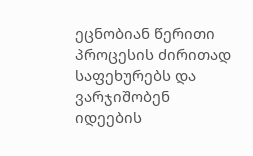ეცნობიან წერითი  პროცესის ძირითად საფეხურებს და ვარჯიშობენ იდეების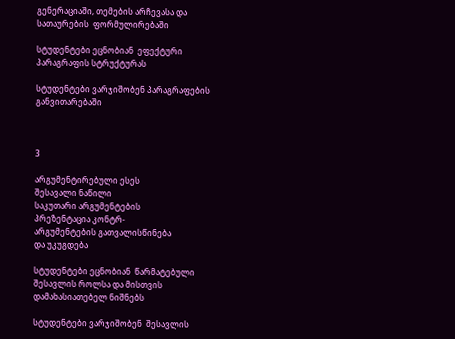გენერაციაში, თემების არჩევასა და სათაურების  ფორმულირებაში

სტუდენტები ეცნობიან  ეფექტური პარაგრაფის სტრუქტურას

სტუდენტები ვარჯიშობენ პარაგრაფების განვითარებაში



3

არგუმენტირებული ესეს
შესავალი ნაწილი
საკუთარი არგუმენტების
პრეზენტაცია კონტრ-
არგუმენტების გათვალისწინება
და უკუგდება

სტუდენტები ეცნობიან  წარმატებული შესავლის როლსა და მისთვის
დამახასიათებელ ნიშნებს

სტუდენტები ვარჯიშობენ  შესავლის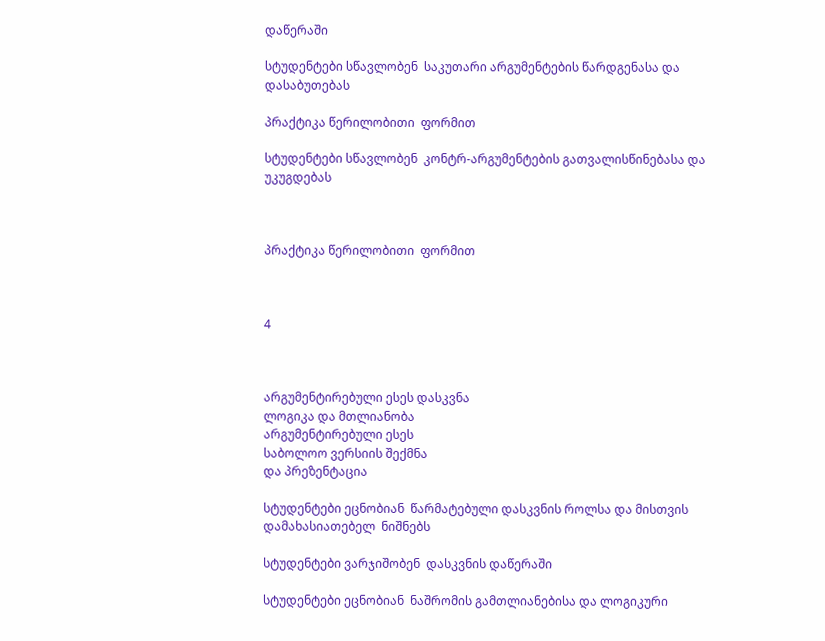დაწერაში

სტუდენტები სწავლობენ  საკუთარი არგუმენტების წარდგენასა და დასაბუთებას

პრაქტიკა წერილობითი  ფორმით

სტუდენტები სწავლობენ  კონტრ-არგუმენტების გათვალისწინებასა და
უკუგდებას



პრაქტიკა წერილობითი  ფორმით



4



არგუმენტირებული ესეს დასკვნა
ლოგიკა და მთლიანობა
არგუმენტირებული ესეს
საბოლოო ვერსიის შექმნა
და პრეზენტაცია

სტუდენტები ეცნობიან  წარმატებული დასკვნის როლსა და მისთვის დამახასიათებელ  ნიშნებს

სტუდენტები ვარჯიშობენ  დასკვნის დაწერაში

სტუდენტები ეცნობიან  ნაშრომის გამთლიანებისა და ლოგიკური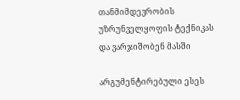თანმიმდევრობის  უზრუნველყოფის ტექნიკას და ვარჯიშობენ მასში

არგუმენტირებული ესეს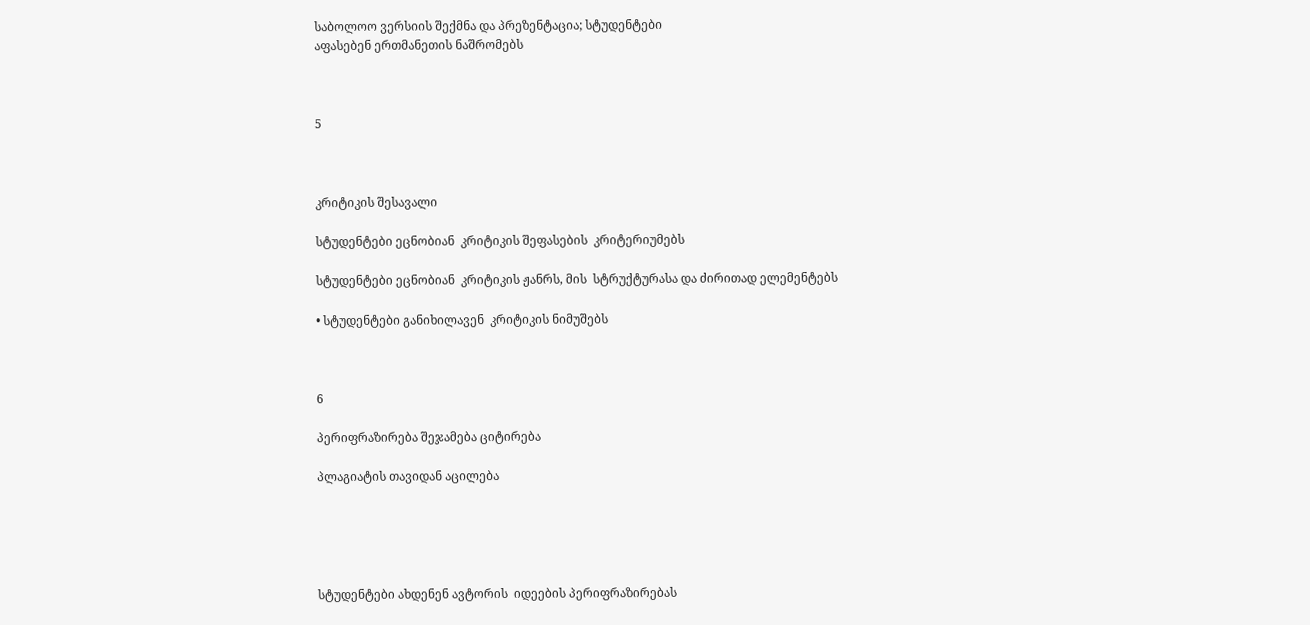საბოლოო ვერსიის შექმნა და პრეზენტაცია; სტუდენტები
აფასებენ ერთმანეთის ნაშრომებს



5



კრიტიკის შესავალი

სტუდენტები ეცნობიან  კრიტიკის შეფასების  კრიტერიუმებს

სტუდენტები ეცნობიან  კრიტიკის ჟანრს, მის  სტრუქტურასა და ძირითად ელემენტებს

• სტუდენტები განიხილავენ  კრიტიკის ნიმუშებს



6

პერიფრაზირება შეჯამება ციტირება

პლაგიატის თავიდან აცილება





სტუდენტები ახდენენ ავტორის  იდეების პერიფრაზირებას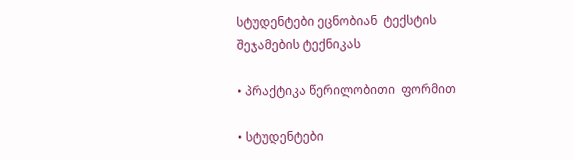სტუდენტები ეცნობიან  ტექსტის შეჯამების ტექნიკას

• პრაქტიკა წერილობითი  ფორმით

• სტუდენტები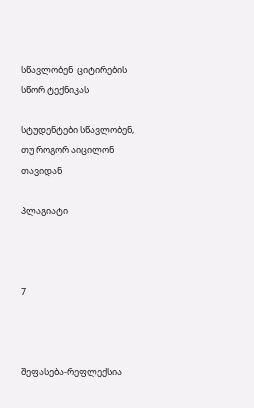სწავლობენ  ციტირების სწორ ტექნიკას

სტუდენტები სწავლობენ, თუ როგორ აიცილონ თავიდან

პლაგიატი



7



შეფასება-რეფლექსია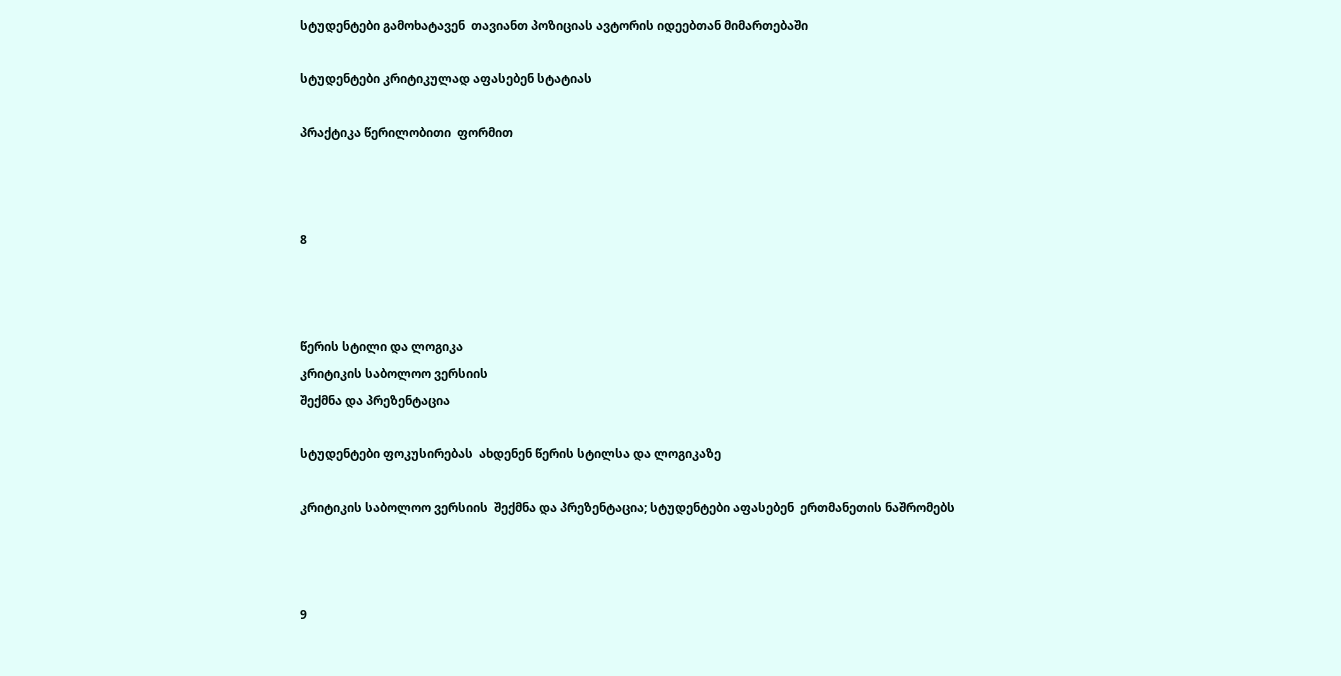სტუდენტები გამოხატავენ  თავიანთ პოზიციას ავტორის იდეებთან მიმართებაში

სტუდენტები კრიტიკულად აფასებენ სტატიას

პრაქტიკა წერილობითი  ფორმით



8



წერის სტილი და ლოგიკა
კრიტიკის საბოლოო ვერსიის
შექმნა და პრეზენტაცია

სტუდენტები ფოკუსირებას  ახდენენ წერის სტილსა და ლოგიკაზე

კრიტიკის საბოლოო ვერსიის  შექმნა და პრეზენტაცია; სტუდენტები აფასებენ  ერთმანეთის ნაშრომებს



9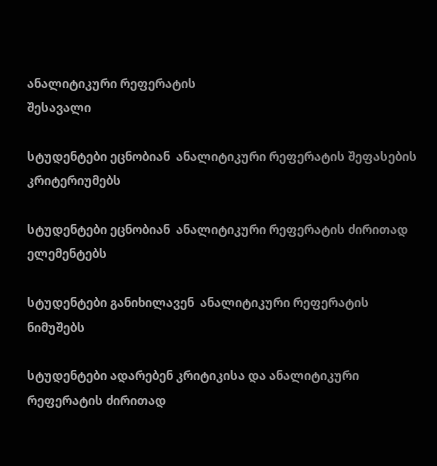ანალიტიკური რეფერატის
შესავალი

სტუდენტები ეცნობიან  ანალიტიკური რეფერატის შეფასების კრიტერიუმებს

სტუდენტები ეცნობიან  ანალიტიკური რეფერატის ძირითად ელემენტებს

სტუდენტები განიხილავენ  ანალიტიკური რეფერატის ნიმუშებს

სტუდენტები ადარებენ კრიტიკისა და ანალიტიკური რეფერატის ძირითად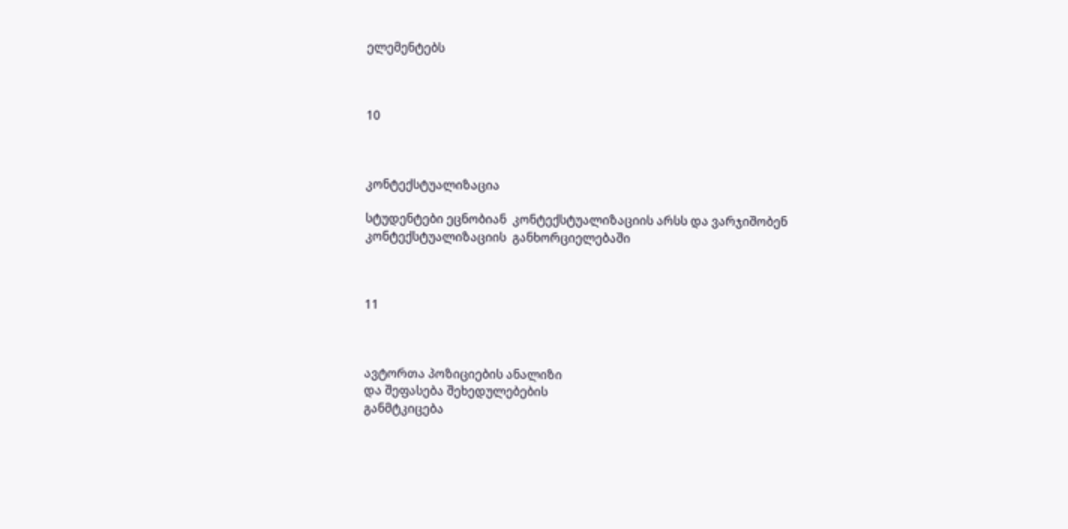ელემენტებს



10



კონტექსტუალიზაცია

სტუდენტები ეცნობიან  კონტექსტუალიზაციის არსს და ვარჯიშობენ
კონტექსტუალიზაციის  განხორციელებაში



11



ავტორთა პოზიციების ანალიზი
და შეფასება შეხედულებების
განმტკიცება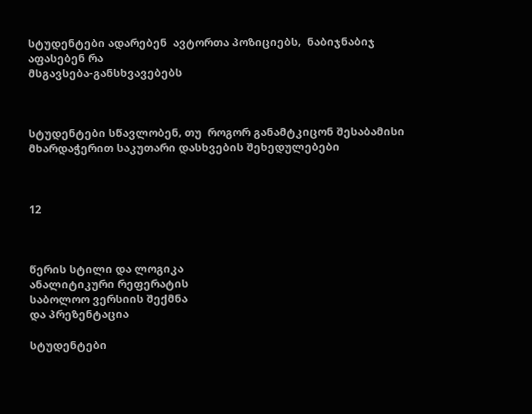სტუდენტები ადარებენ  ავტორთა პოზიციებს,  ნაბიჯნაბიჯ აფასებენ რა
მსგავსება-განსხვავებებს



სტუდენტები სწავლობენ, თუ  როგორ განამტკიცონ შესაბამისი მხარდაჭერით საკუთარი დასხვების შეხედულებები



12



წერის სტილი და ლოგიკა
ანალიტიკური რეფერატის
საბოლოო ვერსიის შექმნა
და პრეზენტაცია

სტუდენტები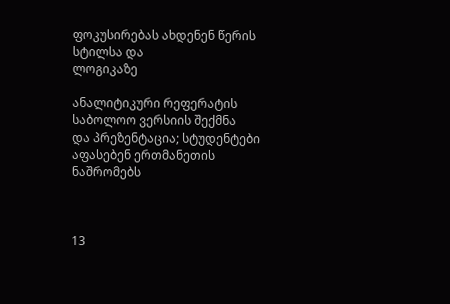ფოკუსირებას ახდენენ წერის სტილსა და
ლოგიკაზე

ანალიტიკური რეფერატის
საბოლოო ვერსიის შექმნა
და პრეზენტაცია; სტუდენტები
აფასებენ ერთმანეთის ნაშრომებს



13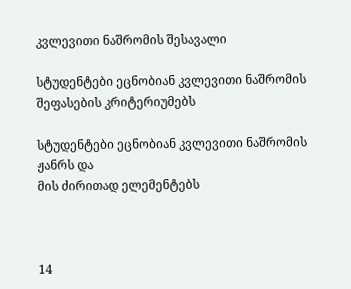კვლევითი ნაშრომის შესავალი

სტუდენტები ეცნობიან კვლევითი ნაშრომის შეფასების კრიტერიუმებს

სტუდენტები ეცნობიან კვლევითი ნაშრომის ჟანრს და
მის ძირითად ელემენტებს



14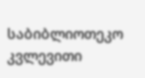საბიბლიოთეკო კვლევითი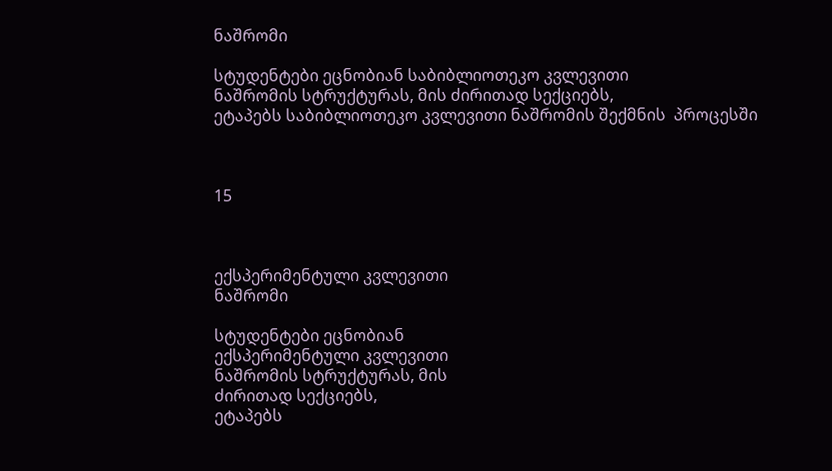ნაშრომი

სტუდენტები ეცნობიან საბიბლიოთეკო კვლევითი
ნაშრომის სტრუქტურას, მის ძირითად სექციებს,
ეტაპებს საბიბლიოთეკო კვლევითი ნაშრომის შექმნის  პროცესში



15



ექსპერიმენტული კვლევითი
ნაშრომი

სტუდენტები ეცნობიან
ექსპერიმენტული კვლევითი
ნაშრომის სტრუქტურას, მის
ძირითად სექციებს,
ეტაპებს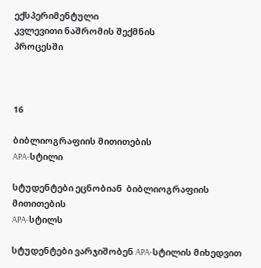ექსპერიმენტული
კვლევითი ნაშრომის შექმნის
პროცესში



16

ბიბლიოგრაფიის მითითების
APA-სტილი

სტუდენტები ეცნობიან  ბიბლიოგრაფიის მითითების
APA-სტილს

სტუდენტები ვარჯიშობენ APA-სტილის მიხედვით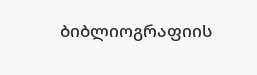ბიბლიოგრაფიის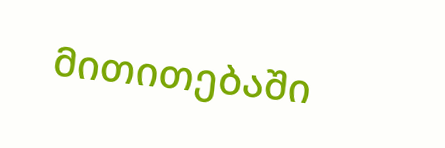მითითებაში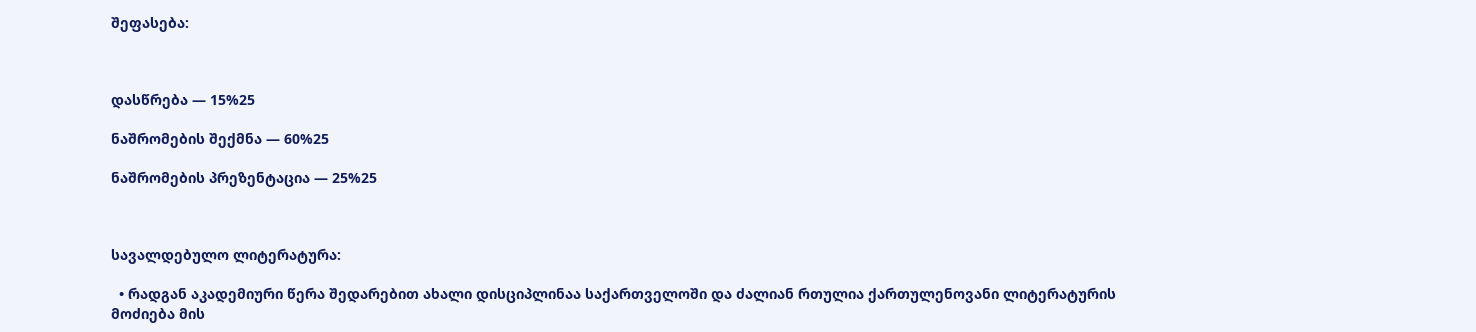შეფასება:



დასწრება — 15%25

ნაშრომების შექმნა — 60%25

ნაშრომების პრეზენტაცია — 25%25



სავალდებულო ლიტერატურა:

  • რადგან აკადემიური წერა შედარებით ახალი დისციპლინაა საქართველოში და ძალიან რთულია ქართულენოვანი ლიტერატურის მოძიება მის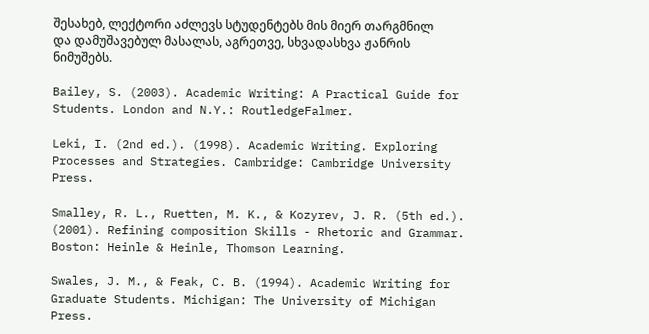შესახებ, ლექტორი აძლევს სტუდენტებს მის მიერ თარგმნილ და დამუშავებულ მასალას, აგრეთვე, სხვადასხვა ჟანრის ნიმუშებს.

Bailey, S. (2003). Academic Writing: A Practical Guide for Students. London and N.Y.: RoutledgeFalmer.

Leki, I. (2nd ed.). (1998). Academic Writing. Exploring Processes and Strategies. Cambridge: Cambridge University Press.

Smalley, R. L., Ruetten, M. K., & Kozyrev, J. R. (5th ed.). (2001). Refining composition Skills - Rhetoric and Grammar. Boston: Heinle & Heinle, Thomson Learning.

Swales, J. M., & Feak, C. B. (1994). Academic Writing for Graduate Students. Michigan: The University of Michigan Press.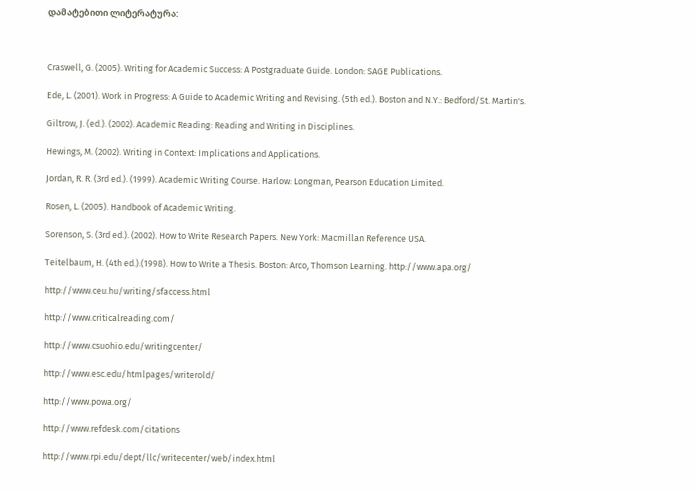დამატებითი ლიტერატურა:



Craswell, G. (2005). Writing for Academic Success: A Postgraduate Guide. London: SAGE Publications.

Ede, L. (2001). Work in Progress: A Guide to Academic Writing and Revising. (5th ed.). Boston and N.Y.: Bedford/St. Martin's.

Giltrow, J. (ed.). (2002). Academic Reading: Reading and Writing in Disciplines.

Hewings, M. (2002). Writing in Context: Implications and Applications.

Jordan, R. R. (3rd ed.). (1999). Academic Writing Course. Harlow: Longman, Pearson Education Limited.

Rosen, L. (2005). Handbook of Academic Writing.

Sorenson, S. (3rd ed.). (2002). How to Write Research Papers. New York: Macmillan Reference USA.

Teitelbaum, H. (4th ed.).(1998). How to Write a Thesis. Boston: Arco, Thomson Learning. http://www.apa.org/

http://www.ceu.hu/writing/sfaccess.html

http://www.criticalreading.com/

http://www.csuohio.edu/writingcenter/

http://www.esc.edu/htmlpages/writerold/

http://www.powa.org/

http://www.refdesk.com/citations

http://www.rpi.edu/dept/llc/writecenter/web/index.html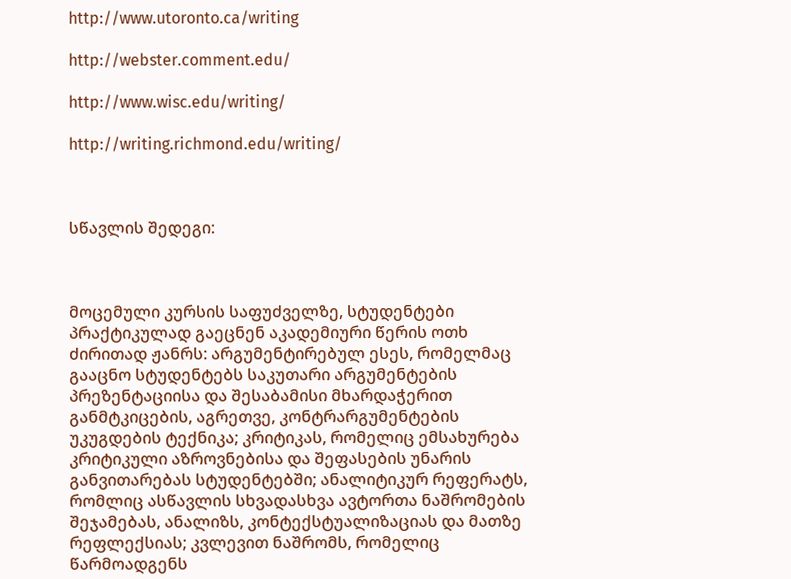http://www.utoronto.ca/writing

http://webster.comment.edu/

http://www.wisc.edu/writing/

http://writing.richmond.edu/writing/



სწავლის შედეგი:



მოცემული კურსის საფუძველზე, სტუდენტები პრაქტიკულად გაეცნენ აკადემიური წერის ოთხ ძირითად ჟანრს: არგუმენტირებულ ესეს, რომელმაც გააცნო სტუდენტებს საკუთარი არგუმენტების პრეზენტაციისა და შესაბამისი მხარდაჭერით განმტკიცების, აგრეთვე, კონტრარგუმენტების უკუგდების ტექნიკა; კრიტიკას, რომელიც ემსახურება კრიტიკული აზროვნებისა და შეფასების უნარის განვითარებას სტუდენტებში; ანალიტიკურ რეფერატს, რომლიც ასწავლის სხვადასხვა ავტორთა ნაშრომების შეჯამებას, ანალიზს, კონტექსტუალიზაციას და მათზე რეფლექსიას; კვლევით ნაშრომს, რომელიც წარმოადგენს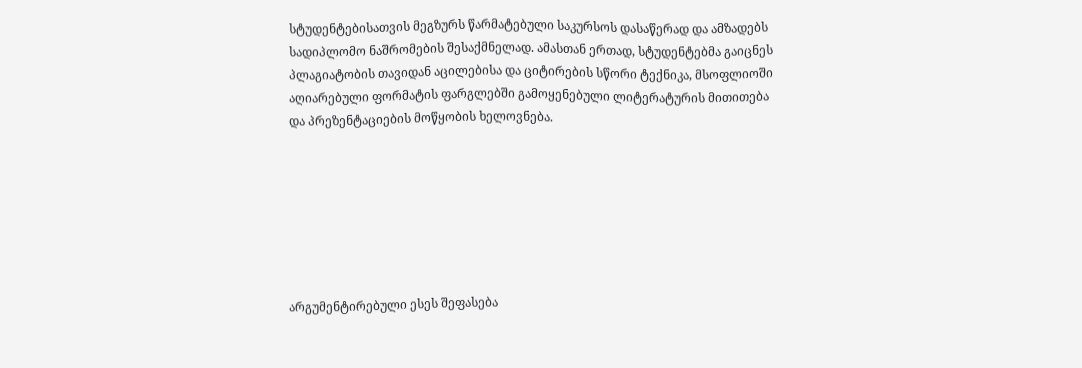სტუდენტებისათვის მეგზურს წარმატებული საკურსოს დასაწერად და ამზადებს სადიპლომო ნაშრომების შესაქმნელად. ამასთან ერთად, სტუდენტებმა გაიცნეს პლაგიატობის თავიდან აცილებისა და ციტირების სწორი ტექნიკა, მსოფლიოში აღიარებული ფორმატის ფარგლებში გამოყენებული ლიტერატურის მითითება და პრეზენტაციების მოწყობის ხელოვნება.







არგუმენტირებული ესეს შეფასება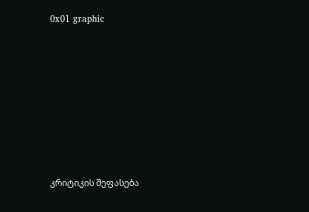0x01 graphic








კრიტიკის შეფასება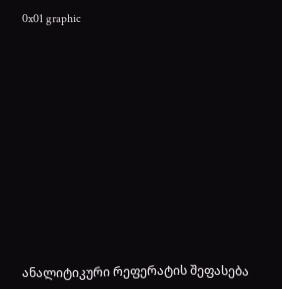0x01 graphic
















ანალიტიკური რეფერატის შეფასება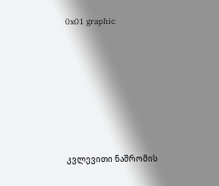0x01 graphic








კვლევითი ნაშრომის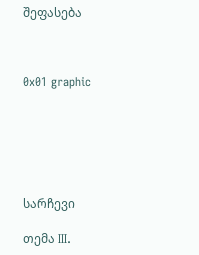შეფასება



0x01 graphic






სარჩევი

თემა III.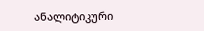ანალიტიკური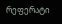რეფერატი